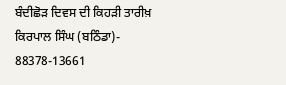ਬੰਦੀਛੋੜ ਦਿਵਸ ਦੀ ਕਿਹੜੀ ਤਾਰੀਖ਼
ਕਿਰਪਾਲ ਸਿੰਘ (ਬਠਿੰਡਾ)- 88378-13661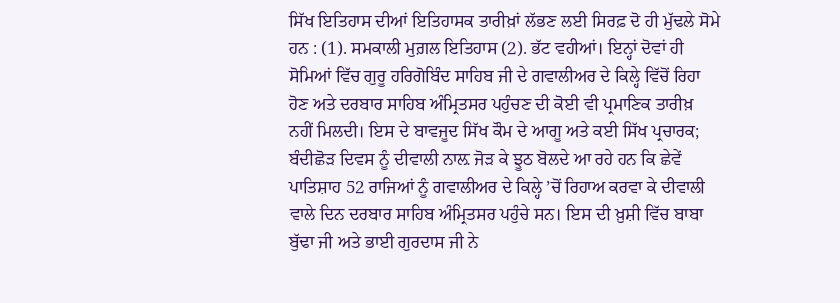ਸਿੱਖ ਇਤਿਹਾਸ ਦੀਆਂ ਇਤਿਹਾਸਕ ਤਾਰੀਖ਼ਾਂ ਲੱਭਣ ਲਈ ਸਿਰਫ਼ ਦੋ ਹੀ ਮੁੱਢਲੇ ਸੋਮੇ ਹਨ : (1). ਸਮਕਾਲੀ ਮੁਗ਼ਲ ਇਤਿਹਾਸ (2). ਭੱਟ ਵਹੀਆਂ। ਇਨ੍ਹਾਂ ਦੋਵਾਂ ਹੀ ਸੋਮਿਆਂ ਵਿੱਚ ਗੁਰੂ ਹਰਿਗੋਬਿੰਦ ਸਾਹਿਬ ਜੀ ਦੇ ਗਵਾਲੀਅਰ ਦੇ ਕਿਲ੍ਹੇ ਵਿੱਚੋਂ ਰਿਹਾ ਹੋਣ ਅਤੇ ਦਰਬਾਰ ਸਾਹਿਬ ਅੰਮ੍ਰਿਤਸਰ ਪਹੁੰਚਣ ਦੀ ਕੋਈ ਵੀ ਪ੍ਰਮਾਣਿਕ ਤਾਰੀਖ਼ ਨਹੀਂ ਮਿਲਦੀ। ਇਸ ਦੇ ਬਾਵਜੂਦ ਸਿੱਖ ਕੌਮ ਦੇ ਆਗੂ ਅਤੇ ਕਈ ਸਿੱਖ ਪ੍ਰਚਾਰਕ; ਬੰਦੀਛੋੜ ਦਿਵਸ ਨੂੰ ਦੀਵਾਲੀ ਨਾਲ਼ ਜੋੜ ਕੇ ਝੂਠ ਬੋਲਦੇ ਆ ਰਹੇ ਹਨ ਕਿ ਛੇਵੇਂ ਪਾਤਿਸ਼ਾਹ 52 ਰਾਜਿਆਂ ਨੂੰ ਗਵਾਲੀਅਰ ਦੇ ਕਿਲ੍ਹੇ ’ਚੋਂ ਰਿਹਾਅ ਕਰਵਾ ਕੇ ਦੀਵਾਲੀ ਵਾਲੇ ਦਿਨ ਦਰਬਾਰ ਸਾਹਿਬ ਅੰਮ੍ਰਿਤਸਰ ਪਹੁੰਚੇ ਸਨ। ਇਸ ਦੀ ਖ਼ੁਸ਼ੀ ਵਿੱਚ ਬਾਬਾ ਬੁੱਢਾ ਜੀ ਅਤੇ ਭਾਈ ਗੁਰਦਾਸ ਜੀ ਨੇ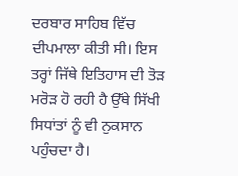ਦਰਬਾਰ ਸਾਹਿਬ ਵਿੱਚ ਦੀਪਮਾਲਾ ਕੀਤੀ ਸੀ। ਇਸ ਤਰ੍ਹਾਂ ਜਿੱਥੇ ਇਤਿਹਾਸ ਦੀ ਤੋੜ ਮਰੋੜ ਹੋ ਰਹੀ ਹੈ ਉੱਥੇ ਸਿੱਖੀ ਸਿਧਾਂਤਾਂ ਨੂੰ ਵੀ ਨੁਕਸਾਨ ਪਹੁੰਚਦਾ ਹੈ।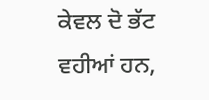ਕੇਵਲ ਦੋ ਭੱਟ ਵਹੀਆਂ ਹਨ,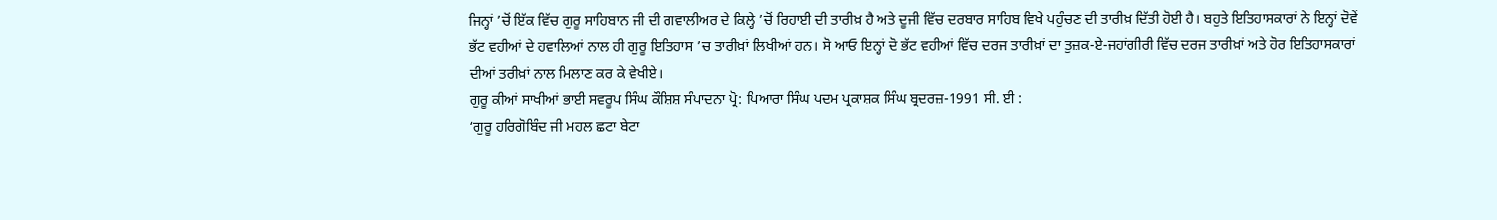ਜਿਨ੍ਹਾਂ ’ਚੋਂ ਇੱਕ ਵਿੱਚ ਗੁਰੂ ਸਾਹਿਬਾਨ ਜੀ ਦੀ ਗਵਾਲੀਅਰ ਦੇ ਕਿਲ੍ਹੇ ’ਚੋਂ ਰਿਹਾਈ ਦੀ ਤਾਰੀਖ਼ ਹੈ ਅਤੇ ਦੂਜੀ ਵਿੱਚ ਦਰਬਾਰ ਸਾਹਿਬ ਵਿਖੇ ਪਹੁੰਚਣ ਦੀ ਤਾਰੀਖ਼ ਦਿੱਤੀ ਹੋਈ ਹੈ। ਬਹੁਤੇ ਇਤਿਹਾਸਕਾਰਾਂ ਨੇ ਇਨ੍ਹਾਂ ਦੋਵੇਂ ਭੱਟ ਵਹੀਆਂ ਦੇ ਹਵਾਲਿਆਂ ਨਾਲ ਹੀ ਗੁਰੂ ਇਤਿਹਾਸ ’ਚ ਤਾਰੀਖ਼ਾਂ ਲਿਖੀਆਂ ਹਨ। ਸੋ ਆਓ ਇਨ੍ਹਾਂ ਦੋ ਭੱਟ ਵਹੀਆਂ ਵਿੱਚ ਦਰਜ ਤਾਰੀਖ਼ਾਂ ਦਾ ਤੁਜ਼ਕ-ਏ-ਜਹਾਂਗੀਰੀ ਵਿੱਚ ਦਰਜ ਤਾਰੀਖ਼ਾਂ ਅਤੇ ਹੋਰ ਇਤਿਹਾਸਕਾਰਾਂ ਦੀਆਂ ਤਰੀਖ਼ਾਂ ਨਾਲ ਮਿਲਾਣ ਕਰ ਕੇ ਵੇਖੀਏ।
ਗੁਰੂ ਕੀਆਂ ਸਾਖੀਆਂ ਭਾਈ ਸਵਰੂਪ ਸਿੰਘ ਕੌਸ਼ਿਸ਼ ਸੰਪਾਦਨਾ ਪ੍ਰੋ: ਪਿਆਰਾ ਸਿੰਘ ਪਦਮ ਪ੍ਰਕਾਸ਼ਕ ਸਿੰਘ ਬ੍ਰਦਰਜ਼-1991 ਸੀ. ਈ :
‘ਗੁਰੂ ਹਰਿਗੋਬਿੰਦ ਜੀ ਮਹਲ ਛਟਾ ਬੇਟਾ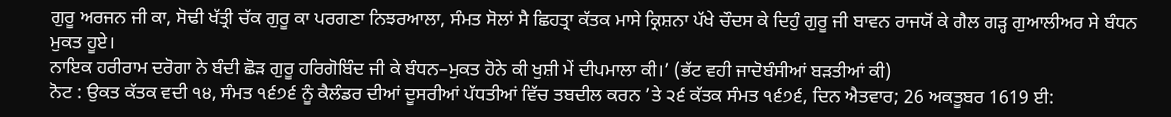ਗੁਰੂ ਅਰਜਨ ਜੀ ਕਾ, ਸੋਢੀ ਖੱਤ੍ਰੀ ਚੱਕ ਗੁਰੂ ਕਾ ਪਰਗਣਾ ਨਿਝਰਆਲਾ, ਸੰਮਤ ਸੋਲਾਂ ਸੈ ਛਿਹਤ੍ਰਾ ਕੱਤਕ ਮਾਸੇ ਕ੍ਰਿਸ਼ਨਾ ਪੱਖੇ ਚੌਦਸ ਕੇ ਦਿਹੁੰ ਗੁਰੂ ਜੀ ਬਾਵਨ ਰਾਜਯੋਂ ਕੇ ਗੈਲ ਗੜ੍ਹ ਗੁਆਲੀਅਰ ਸੇ ਬੰਧਨ ਮੁਕਤ ਹੂਏ।
ਨਾਇਕ ਹਰੀਰਾਮ ਦਰੋਗਾ ਨੇ ਬੰਦੀ ਛੋੜ ਗੁਰੂ ਹਰਿਗੋਬਿੰਦ ਜੀ ਕੇ ਬੰਧਨ–ਮੁਕਤ ਹੋਨੇ ਕੀ ਖੁਸ਼ੀ ਮੇਂ ਦੀਪਮਾਲਾ ਕੀ।’ (ਭੱਟ ਵਹੀ ਜਾਦੋਬੰਸੀਆਂ ਬੜਤੀਆਂ ਕੀ)
ਨੋਟ : ਉਕਤ ਕੱਤਕ ਵਦੀ ੧੪, ਸੰਮਤ ੧੬੭੬ ਨੂੰ ਕੈਲੰਡਰ ਦੀਆਂ ਦੂਸਰੀਆਂ ਪੱਧਤੀਆਂ ਵਿੱਚ ਤਬਦੀਲ ਕਰਨ ’ਤੇ ੨੬ ਕੱਤਕ ਸੰਮਤ ੧੬੭੬, ਦਿਨ ਐਤਵਾਰ; 26 ਅਕਤੂਬਰ 1619 ਈ: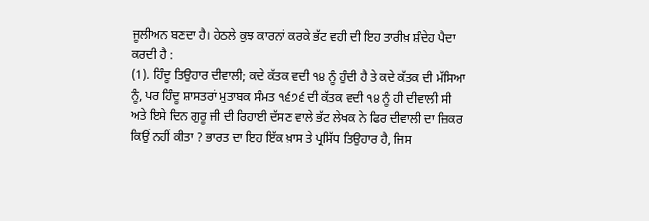ਜੂਲੀਅਨ ਬਣਦਾ ਹੈ। ਹੇਠਲੇ ਕੁਝ ਕਾਰਨਾਂ ਕਰਕੇ ਭੱਟ ਵਹੀ ਦੀ ਇਹ ਤਾਰੀਖ਼ ਸ਼ੰਦੇਹ ਪੈਦਾ ਕਰਦੀ ਹੈ :
(1). ਹਿੰਦੂ ਤਿਉਹਾਰ ਦੀਵਾਲੀ; ਕਦੇ ਕੱਤਕ ਵਦੀ ੧੪ ਨੂੰ ਹੁੰਦੀ ਹੈ ਤੇ ਕਦੇ ਕੱਤਕ ਦੀ ਮੱਸਿਆ ਨੂੰ, ਪਰ ਹਿੰਦੂ ਸ਼ਾਸਤਰਾਂ ਮੁਤਾਬਕ ਸੰਮਤ ੧੬੭੬ ਦੀ ਕੱਤਕ ਵਦੀ ੧੪ ਨੂੰ ਹੀ ਦੀਵਾਲੀ ਸੀ ਅਤੇ ਇਸੇ ਦਿਨ ਗੁਰੂ ਜੀ ਦੀ ਰਿਹਾਈ ਦੱਸਣ ਵਾਲੇ ਭੱਟ ਲੇਖਕ ਨੇ ਫਿਰ ਦੀਵਾਲੀ ਦਾ ਜ਼ਿਕਰ ਕਿਉਂ ਨਹੀਂ ਕੀਤਾ ? ਭਾਰਤ ਦਾ ਇਹ ਇੱਕ ਖ਼ਾਸ ਤੇ ਪ੍ਰਸਿੱਧ ਤਿਉਹਾਰ ਹੈ, ਜਿਸ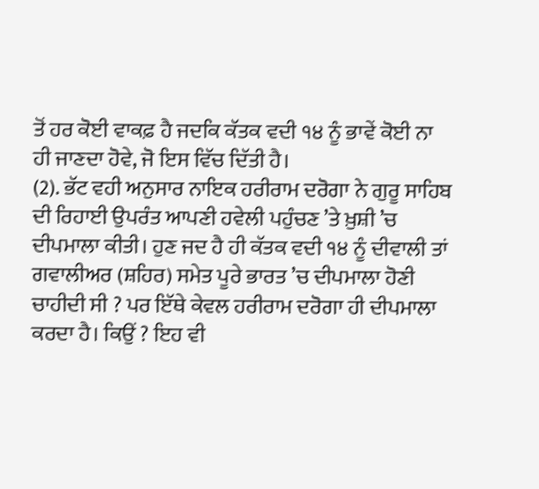ਤੋਂ ਹਰ ਕੋਈ ਵਾਕਫ਼ ਹੈ ਜਦਕਿ ਕੱਤਕ ਵਦੀ ੧੪ ਨੂੰ ਭਾਵੇਂ ਕੋਈ ਨਾ ਹੀ ਜਾਣਦਾ ਹੋਵੇ, ਜੋ ਇਸ ਵਿੱਚ ਦਿੱਤੀ ਹੈ।
(2). ਭੱਟ ਵਹੀ ਅਨੁਸਾਰ ਨਾਇਕ ਹਰੀਰਾਮ ਦਰੋਗਾ ਨੇ ਗੁਰੂ ਸਾਹਿਬ ਦੀ ਰਿਹਾਈ ਉਪਰੰਤ ਆਪਣੀ ਹਵੇਲੀ ਪਹੁੰਚਣ ’ਤੇ ਖ਼ੁਸ਼ੀ ’ਚ ਦੀਪਮਾਲਾ ਕੀਤੀ। ਹੁਣ ਜਦ ਹੈ ਹੀ ਕੱਤਕ ਵਦੀ ੧੪ ਨੂੰ ਦੀਵਾਲੀ ਤਾਂ ਗਵਾਲੀਅਰ (ਸ਼ਹਿਰ) ਸਮੇਤ ਪੂਰੇ ਭਾਰਤ ’ਚ ਦੀਪਮਾਲਾ ਹੋਣੀ ਚਾਹੀਦੀ ਸੀ ? ਪਰ ਇੱਥੇ ਕੇਵਲ ਹਰੀਰਾਮ ਦਰੋਗਾ ਹੀ ਦੀਪਮਾਲਾ ਕਰਦਾ ਹੈ। ਕਿਉਂ ? ਇਹ ਵੀ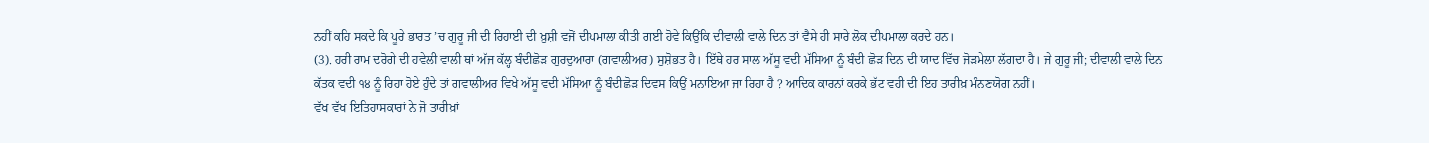ਨਹੀਂ ਕਹਿ ਸਕਦੇ ਕਿ ਪੂਰੇ ਭਾਰਤ ’ਚ ਗੁਰੂ ਜੀ ਦੀ ਰਿਹਾਈ ਦੀ ਖ਼ੁਸ਼ੀ ਵਜੋਂ ਦੀਪਮਾਲਾ ਕੀਤੀ ਗਈ ਹੋਵੇ ਕਿਉਂਕਿ ਦੀਵਾਲੀ ਵਾਲੇ ਦਿਨ ਤਾਂ ਵੈਸੇ ਹੀ ਸਾਰੇ ਲੋਕ ਦੀਪਮਾਲਾ ਕਰਦੇ ਹਨ।
(3). ਹਰੀ ਰਾਮ ਦਰੋਗੇ ਦੀ ਹਵੇਲੀ ਵਾਲੀ ਥਾਂ ਅੱਜ ਕੱਲ੍ਹ ਬੰਦੀਛੋੜ ਗੁਰਦੁਆਰਾ (ਗਵਾਲੀਅਰ) ਸੁਸ਼ੋਭਤ ਹੈ। ਇੱਥੇ ਹਰ ਸਾਲ ਅੱਸੂ ਵਦੀ ਮੱਸਿਆ ਨੂੰ ਬੰਦੀ ਛੋੜ ਦਿਨ ਦੀ ਯਾਦ ਵਿੱਚ ਜੋੜਮੇਲਾ ਲੱਗਦਾ ਹੈ। ਜੇ ਗੁਰੂ ਜੀ; ਦੀਵਾਲੀ ਵਾਲੇ ਦਿਨ ਕੱਤਕ ਵਦੀ ੧੪ ਨੂੰ ਰਿਹਾ ਹੋਏ ਹੁੰਦੇ ਤਾਂ ਗਵਾਲੀਅਰ ਵਿਖੇ ਅੱਸੂ ਵਦੀ ਮੱਸਿਆ ਨੂੰ ਬੰਦੀਛੋੜ ਦਿਵਸ ਕਿਉਂ ਮਨਾਇਆ ਜਾ ਰਿਹਾ ਹੈ ? ਆਦਿਕ ਕਾਰਨਾਂ ਕਰਕੇ ਭੱਟ ਵਹੀ ਦੀ ਇਹ ਤਾਰੀਖ਼ ਮੰਨਣਯੋਗ ਨਹੀਂ।
ਵੱਖ ਵੱਖ ਇਤਿਹਾਸਕਾਰਾਂ ਨੇ ਜੋ ਤਾਰੀਖ਼ਾਂ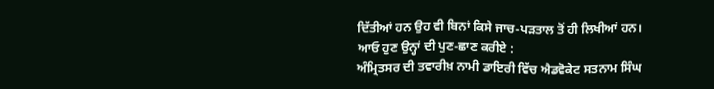ਦਿੱਤੀਆਂ ਹਨ ਉਹ ਵੀ ਬਿਨਾਂ ਕਿਸੇ ਜਾਚ-ਪੜਤਾਲ ਤੋਂ ਹੀ ਲਿਖੀਆਂ ਹਨ। ਆਓ ਹੁਣ ਉਨ੍ਹਾਂ ਦੀ ਪੁਣ-ਛਾਣ ਕਰੀਏ :
ਅੰਮ੍ਰਿਤਸਰ ਦੀ ਤਵਾਰੀਖ਼ ਨਾਮੀ ਡਾਇਰੀ ਵਿੱਚ ਐਡਵੋਕੇਟ ਸਤਨਾਮ ਸਿੰਘ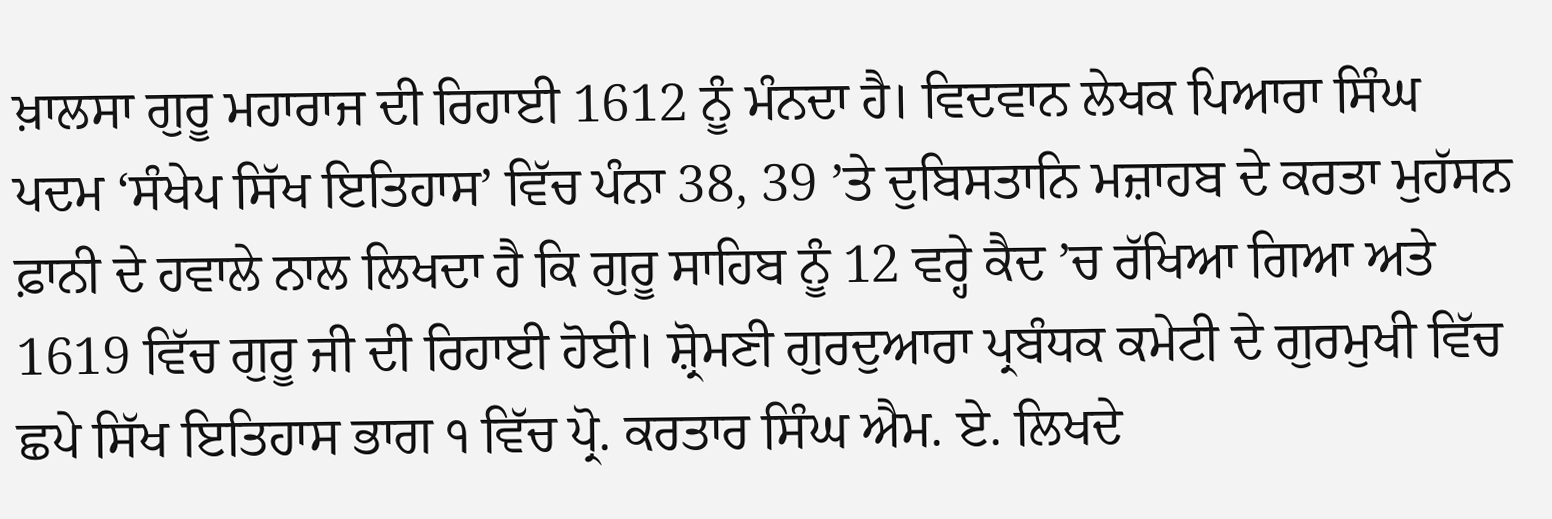ਖ਼ਾਲਸਾ ਗੁਰੂ ਮਹਾਰਾਜ ਦੀ ਰਿਹਾਈ 1612 ਨੂੰ ਮੰਨਦਾ ਹੈ। ਵਿਦਵਾਨ ਲੇਖਕ ਪਿਆਰਾ ਸਿੰਘ ਪਦਮ ‘ਸੰਖੇਪ ਸਿੱਖ ਇਤਿਹਾਸ’ ਵਿੱਚ ਪੰਨਾ 38, 39 ’ਤੇ ਦੁਬਿਸਤਾਨਿ ਮਜ਼ਾਹਬ ਦੇ ਕਰਤਾ ਮੁਹੱਸਨ ਫ਼ਾਨੀ ਦੇ ਹਵਾਲੇ ਨਾਲ ਲਿਖਦਾ ਹੈ ਕਿ ਗੁਰੂ ਸਾਹਿਬ ਨੂੰ 12 ਵਰ੍ਹੇ ਕੈਦ ’ਚ ਰੱਖਿਆ ਗਿਆ ਅਤੇ 1619 ਵਿੱਚ ਗੁਰੂ ਜੀ ਦੀ ਰਿਹਾਈ ਹੋਈ। ਸ਼੍ਰੋਮਣੀ ਗੁਰਦੁਆਰਾ ਪ੍ਰਬੰਧਕ ਕਮੇਟੀ ਦੇ ਗੁਰਮੁਖੀ ਵਿੱਚ ਛਪੇ ਸਿੱਖ ਇਤਿਹਾਸ ਭਾਗ ੧ ਵਿੱਚ ਪ੍ਰੋ. ਕਰਤਾਰ ਸਿੰਘ ਐਮ. ਏ. ਲਿਖਦੇ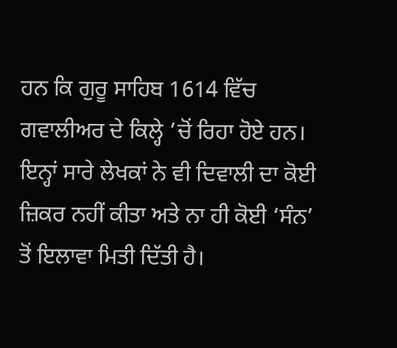ਹਨ ਕਿ ਗੁਰੂ ਸਾਹਿਬ 1614 ਵਿੱਚ ਗਵਾਲੀਅਰ ਦੇ ਕਿਲ੍ਹੇ ’ਚੋਂ ਰਿਹਾ ਹੋਏ ਹਨ। ਇਨ੍ਹਾਂ ਸਾਰੇ ਲੇਖਕਾਂ ਨੇ ਵੀ ਦਿਵਾਲੀ ਦਾ ਕੋਈ ਜ਼ਿਕਰ ਨਹੀਂ ਕੀਤਾ ਅਤੇ ਨਾ ਹੀ ਕੋਈ ‘ਸੰਨ’ ਤੋਂ ਇਲਾਵਾ ਮਿਤੀ ਦਿੱਤੀ ਹੈ।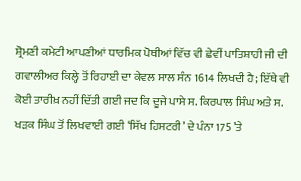ਸ਼੍ਰੋਮਣੀ ਕਮੇਟੀ ਆਪਣੀਆਂ ਧਾਰਮਿਕ ਪੋਥੀਆਂ ਵਿੱਚ ਵੀ ਛੇਵੀਂ ਪਾਤਿਸ਼ਾਹੀ ਜੀ ਦੀ ਗਵਾਲੀਅਰ ਕਿਲ੍ਹੇ ਤੋਂ ਰਿਹਾਈ ਦਾ ਕੇਵਲ ਸਾਲ ਸੰਨ 1614 ਲਿਖਦੀ ਹੈ; ਇੱਥੇ ਵੀ ਕੋਈ ਤਾਰੀਖ਼ ਨਹੀਂ ਦਿੱਤੀ ਗਈ ਜਦ ਕਿ ਦੂਜੇ ਪਾਸੇ ਸ. ਕਿਰਪਾਲ ਸਿੰਘ ਅਤੇ ਸ. ਖੜਕ ਸਿੰਘ ਤੋਂ ਲਿਖਵਾਈ ਗਈ ‘ਸਿੱਖ ਹਿਸਟਰੀ’ ਦੇ ਪੰਨਾ 175 ’ਤੇ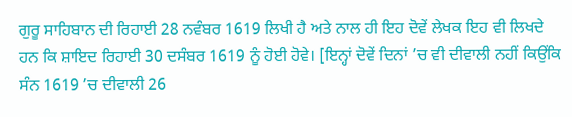ਗੁਰੂ ਸਾਹਿਬਾਨ ਦੀ ਰਿਹਾਈ 28 ਨਵੰਬਰ 1619 ਲਿਖੀ ਹੈ ਅਤੇ ਨਾਲ ਹੀ ਇਹ ਦੋਵੇਂ ਲੇਖਕ ਇਹ ਵੀ ਲਿਖਦੇ ਹਨ ਕਿ ਸ਼ਾਇਦ ਰਿਹਾਈ 30 ਦਸੰਬਰ 1619 ਨੂੰ ਹੋਈ ਹੋਵੇ। [ਇਨ੍ਹਾਂ ਦੋਵੇਂ ਦਿਨਾਂ ’ਚ ਵੀ ਦੀਵਾਲੀ ਨਹੀਂ ਕਿਉਂਕਿ ਸੰਨ 1619 ’ਚ ਦੀਵਾਲੀ 26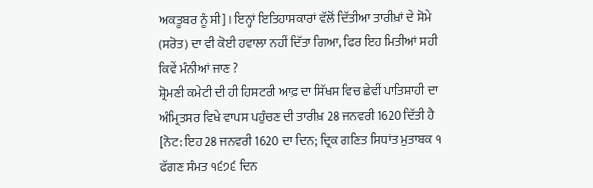ਅਕਤੂਬਰ ਨੂੰ ਸੀ]। ਇਨ੍ਹਾਂ ਇਤਿਹਾਸਕਾਰਾਂ ਵੱਲੋਂ ਦਿੱਤੀਆ ਤਾਰੀਖ਼ਾਂ ਦੇ ਸੋਮੇ (ਸਰੋਤ) ਦਾ ਵੀ ਕੋਈ ਹਵਾਲਾ ਨਹੀਂ ਦਿੱਤਾ ਗਿਆ, ਫਿਰ ਇਹ ਮਿਤੀਆਂ ਸਹੀ ਕਿਵੇਂ ਮੰਨੀਆਂ ਜਾਣ ?
ਸ਼੍ਰੋਮਣੀ ਕਮੇਟੀ ਦੀ ਹੀ ਹਿਸਟਰੀ ਆਫ਼ ਦਾ ਸਿੱਖਸ ਵਿਚ ਛੇਵੀਂ ਪਾਤਿਸ਼ਾਹੀ ਦਾ ਅੰਮ੍ਰਿਤਸਰ ਵਿਖੇ ਵਾਪਸ ਪਹੁੰਚਣ ਦੀ ਤਾਰੀਖ਼ 28 ਜਨਵਰੀ 1620 ਦਿੱਤੀ ਹੈ [ਨੋਟ: ਇਹ 28 ਜਨਵਰੀ 1620 ਦਾ ਦਿਨ; ਦ੍ਰਿਕ ਗਣਿਤ ਸਿਧਾਂਤ ਮੁਤਾਬਕ ੧ ਫੱਗਣ ਸੰਮਤ ੧੬੭੬ ਦਿਨ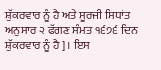ਸ਼ੁੱਕਰਵਾਰ ਨੂੰ ਹੈ ਅਤੇ ਸੂਰਜੀ ਸਿਧਾਂਤ ਅਨੁਸਾਰ ੨ ਫੱਗਣ ਸੰਮਤ ੧੬੭੬ ਦਿਨ ਸ਼ੁੱਕਰਵਾਰ ਨੂੰ ਹੈ]। ਇਸ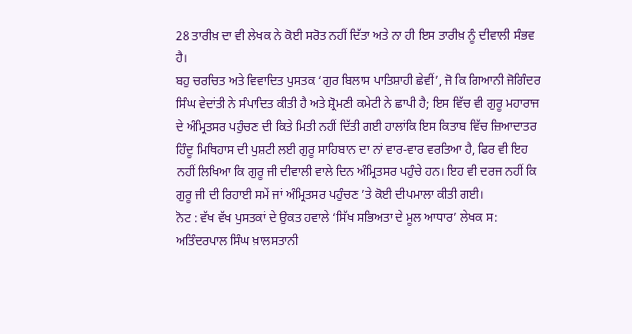28 ਤਾਰੀਖ਼ ਦਾ ਵੀ ਲੇਖਕ ਨੇ ਕੋਈ ਸਰੋਤ ਨਹੀਂ ਦਿੱਤਾ ਅਤੇ ਨਾ ਹੀ ਇਸ ਤਾਰੀਖ਼ ਨੂੰ ਦੀਵਾਲੀ ਸੰਭਵ ਹੈ।
ਬਹੁ ਚਰਚਿਤ ਅਤੇ ਵਿਵਾਦਿਤ ਪੁਸਤਕ ‘ਗੁਰ ਬਿਲਾਸ ਪਾਤਿਸ਼ਾਹੀ ਛੇਵੀਂ’, ਜੋ ਕਿ ਗਿਆਨੀ ਜੋਗਿੰਦਰ ਸਿੰਘ ਵੇਦਾਂਤੀ ਨੇ ਸੰਪਾਦਿਤ ਕੀਤੀ ਹੈ ਅਤੇ ਸ਼੍ਰੋਮਣੀ ਕਮੇਟੀ ਨੇ ਛਾਪੀ ਹੈ; ਇਸ ਵਿੱਚ ਵੀ ਗੁਰੂ ਮਹਾਰਾਜ ਦੇ ਅੰਮ੍ਰਿਤਸਰ ਪਹੁੰਚਣ ਦੀ ਕਿਤੇ ਮਿਤੀ ਨਹੀਂ ਦਿੱਤੀ ਗਈ ਹਾਲਾਂਕਿ ਇਸ ਕਿਤਾਬ ਵਿੱਚ ਜ਼ਿਆਦਾਤਰ ਹਿੰਦੂ ਮਿਥਿਹਾਸ ਦੀ ਪੁਸ਼ਟੀ ਲਈ ਗੁਰੂ ਸਾਹਿਬਾਨ ਦਾ ਨਾਂ ਵਾਰ-ਵਾਰ ਵਰਤਿਆ ਹੈ, ਫਿਰ ਵੀ ਇਹ ਨਹੀਂ ਲਿਖਿਆ ਕਿ ਗੁਰੂ ਜੀ ਦੀਵਾਲੀ ਵਾਲੇ ਦਿਨ ਅੰਮ੍ਰਿਤਸਰ ਪਹੁੰਚੇ ਹਨ। ਇਹ ਵੀ ਦਰਜ ਨਹੀਂ ਕਿ ਗੁਰੂ ਜੀ ਦੀ ਰਿਹਾਈ ਸਮੇਂ ਜਾਂ ਅੰਮ੍ਰਿਤਸਰ ਪਹੁੰਚਣ ’ਤੇ ਕੋਈ ਦੀਪਮਾਲਾ ਕੀਤੀ ਗਈ।
ਨੋਟ : ਵੱਖ ਵੱਖ ਪੁਸਤਕਾਂ ਦੇ ਉਕਤ ਹਵਾਲੇ ‘ਸਿੱਖ ਸਭਿਅਤਾ ਦੇ ਮੂਲ ਆਧਾਰ’ ਲੇਖਕ ਸ: ਅਤਿੰਦਰਪਾਲ ਸਿੰਘ ਖ਼ਾਲਸਤਾਨੀ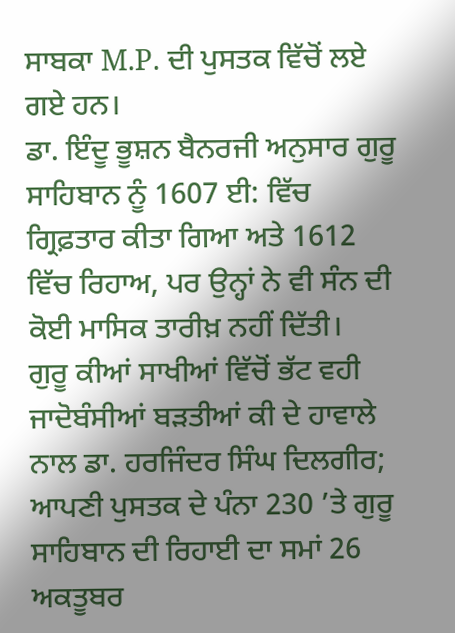ਸਾਬਕਾ M.P. ਦੀ ਪੁਸਤਕ ਵਿੱਚੋਂ ਲਏ ਗਏ ਹਨ।
ਡਾ. ਇੰਦੂ ਭੂਸ਼ਨ ਬੈਨਰਜੀ ਅਨੁਸਾਰ ਗੁਰੂ ਸਾਹਿਬਾਨ ਨੂੰ 1607 ਈ: ਵਿੱਚ ਗ੍ਰਿਫ਼ਤਾਰ ਕੀਤਾ ਗਿਆ ਅਤੇ 1612 ਵਿੱਚ ਰਿਹਾਅ, ਪਰ ਉਨ੍ਹਾਂ ਨੇ ਵੀ ਸੰਨ ਦੀ ਕੋਈ ਮਾਸਿਕ ਤਾਰੀਖ਼ ਨਹੀਂ ਦਿੱਤੀ।
ਗੁਰੂ ਕੀਆਂ ਸਾਖੀਆਂ ਵਿੱਚੋਂ ਭੱਟ ਵਹੀ ਜਾਦੋਬੰਸੀਆਂ ਬੜਤੀਆਂ ਕੀ ਦੇ ਹਾਵਾਲੇ ਨਾਲ ਡਾ. ਹਰਜਿੰਦਰ ਸਿੰਘ ਦਿਲਗੀਰ; ਆਪਣੀ ਪੁਸਤਕ ਦੇ ਪੰਨਾ 230 ’ਤੇ ਗੁਰੂ ਸਾਹਿਬਾਨ ਦੀ ਰਿਹਾਈ ਦਾ ਸਮਾਂ 26 ਅਕਤੂਬਰ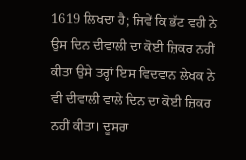1619 ਲਿਖਦਾ ਹੈ; ਜਿਵੇਂ ਕਿ ਭੱਟ ਵਹੀ ਨੇ ਉਸ ਦਿਨ ਦੀਵਾਲੀ ਦਾ ਕੋਈ ਜ਼ਿਕਰ ਨਹੀਂ ਕੀਤਾ ਉਸੇ ਤਰ੍ਹਾਂ ਇਸ ਵਿਦਵਾਨ ਲੇਖਕ ਨੇ ਵੀ ਦੀਵਾਲੀ ਵਾਲੇ ਦਿਨ ਦਾ ਕੋਈ ਜ਼ਿਕਰ ਨਹੀਂ ਕੀਤਾ। ਦੂਸਰਾ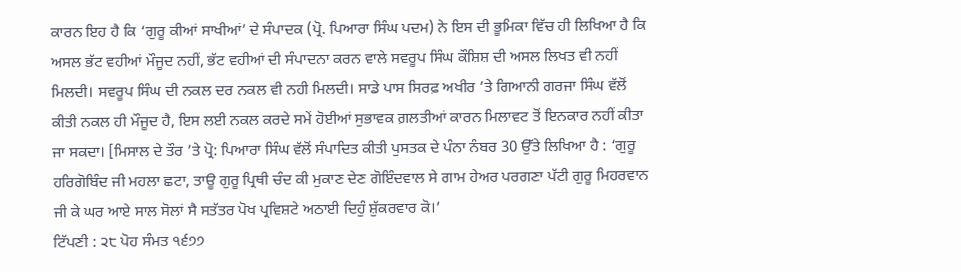ਕਾਰਨ ਇਹ ਹੈ ਕਿ ‘ਗੁਰੂ ਕੀਆਂ ਸਾਖੀਆਂ’ ਦੇ ਸੰਪਾਦਕ (ਪ੍ਰੋ. ਪਿਆਰਾ ਸਿੰਘ ਪਦਮ) ਨੇ ਇਸ ਦੀ ਭੂਮਿਕਾ ਵਿੱਚ ਹੀ ਲਿਖਿਆ ਹੈ ਕਿ ਅਸਲ ਭੱਟ ਵਹੀਆਂ ਮੌਜੂਦ ਨਹੀਂ, ਭੱਟ ਵਹੀਆਂ ਦੀ ਸੰਪਾਦਨਾ ਕਰਨ ਵਾਲੇ ਸਵਰੂਪ ਸਿੰਘ ਕੌਸ਼ਿਸ਼ ਦੀ ਅਸਲ ਲਿਖਤ ਵੀ ਨਹੀਂ ਮਿਲਦੀ। ਸਵਰੂਪ ਸਿੰਘ ਦੀ ਨਕਲ ਦਰ ਨਕਲ ਵੀ ਨਹੀ ਮਿਲਦੀ। ਸਾਡੇ ਪਾਸ ਸਿਰਫ਼ ਅਖੀਰ ’ਤੇ ਗਿਆਨੀ ਗਰਜਾ ਸਿੰਘ ਵੱਲੋਂ ਕੀਤੀ ਨਕਲ ਹੀ ਮੌਜੂਦ ਹੈ, ਇਸ ਲਈ ਨਕਲ ਕਰਦੇ ਸਮੇਂ ਹੋਈਆਂ ਸੁਭਾਵਕ ਗ਼ਲਤੀਆਂ ਕਾਰਨ ਮਿਲਾਵਟ ਤੋਂ ਇਨਕਾਰ ਨਹੀਂ ਕੀਤਾ ਜਾ ਸਕਦਾ। [ਮਿਸਾਲ ਦੇ ਤੌਰ ’ਤੇ ਪ੍ਰੋ: ਪਿਆਰਾ ਸਿੰਘ ਵੱਲੋਂ ਸੰਪਾਦਿਤ ਕੀਤੀ ਪੁਸਤਕ ਦੇ ਪੰਨਾ ਨੰਬਰ 30 ਉੱਤੇ ਲਿਖਿਆ ਹੈ : ‘ਗੁਰੂ ਹਰਿਗੋਬਿੰਦ ਜੀ ਮਹਲਾ ਛਟਾ, ਤਾਊ ਗੁਰੂ ਪ੍ਰਿਥੀ ਚੰਦ ਕੀ ਮੁਕਾਣ ਦੇਣ ਗੋਇੰਦਵਾਲ ਸੇ ਗਾਮ ਹੇਅਰ ਪਰਗਣਾ ਪੱਟੀ ਗੁਰੂ ਮਿਹਰਵਾਨ ਜੀ ਕੇ ਘਰ ਆਏ ਸਾਲ ਸੋਲਾਂ ਸੈ ਸਤੱਤਰ ਪੋਖ ਪ੍ਰਵਿਸ਼ਟੇ ਅਠਾਈ ਦਿਹੁੰ ਸ਼ੁੱਕਰਵਾਰ ਕੋ।’
ਟਿੱਪਣੀ : ੨੮ ਪੋਹ ਸੰਮਤ ੧੬੭੭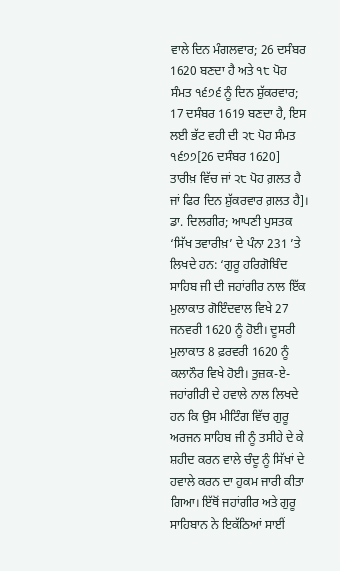ਵਾਲੇ ਦਿਨ ਮੰਗਲਵਾਰ; 26 ਦਸੰਬਰ 1620 ਬਣਦਾ ਹੈ ਅਤੇ ੧੮ ਪੋਹ ਸੰਮਤ ੧੬੭੬ ਨੂੰ ਦਿਨ ਸ਼ੁੱਕਰਵਾਰ; 17 ਦਸੰਬਰ 1619 ਬਣਦਾ ਹੈ, ਇਸ ਲਈ ਭੱਟ ਵਹੀ ਦੀ ੨੮ ਪੋਹ ਸੰਮਤ ੧੬੭੭[26 ਦਸੰਬਰ 1620] ਤਾਰੀਖ਼ ਵਿੱਚ ਜਾਂ ੨੮ ਪੋਹ ਗ਼ਲਤ ਹੈ ਜਾਂ ਫਿਰ ਦਿਨ ਸ਼ੁੱਕਰਵਾਰ ਗ਼ਲਤ ਹੈ]।
ਡਾ. ਦਿਲਗੀਰ; ਆਪਣੀ ਪੁਸਤਕ ‘ਸਿੱਖ ਤਵਾਰੀਖ਼’ ਦੇ ਪੰਨਾ 231 ’ਤੇ ਲਿਖਦੇ ਹਨ: ‘ਗੁਰੂ ਹਰਿਗੋਬਿੰਦ ਸਾਹਿਬ ਜੀ ਦੀ ਜਹਾਂਗੀਰ ਨਾਲ ਇੱਕ ਮੁਲਾਕਾਤ ਗੋਇੰਦਵਾਲ ਵਿਖੇ 27 ਜਨਵਰੀ 1620 ਨੂੰ ਹੋਈ। ਦੂਸਰੀ ਮੁਲਾਕਾਤ 8 ਫ਼ਰਵਰੀ 1620 ਨੂੰ ਕਲਾਨੌਰ ਵਿਖੇ ਹੋਈ। ਤੁਜ਼ਕ-ਏ-ਜਹਾਂਗੀਰੀ ਦੇ ਹਵਾਲੇ ਨਾਲ ਲਿਖਦੇ ਹਨ ਕਿ ਉਸ ਮੀਟਿੰਗ ਵਿੱਚ ਗੁਰੂ ਅਰਜਨ ਸਾਹਿਬ ਜੀ ਨੂੰ ਤਸੀਹੇ ਦੇ ਕੇ ਸ਼ਹੀਦ ਕਰਨ ਵਾਲੇ ਚੰਦੂ ਨੂੰ ਸਿੱਖਾਂ ਦੇ ਹਵਾਲੇ ਕਰਨ ਦਾ ਹੁਕਮ ਜਾਰੀ ਕੀਤਾ ਗਿਆ। ਇੱਥੋਂ ਜਹਾਂਗੀਰ ਅਤੇ ਗੁਰੂ ਸਾਹਿਬਾਨ ਨੇ ਇਕੱਠਿਆਂ ਸਾਈਂ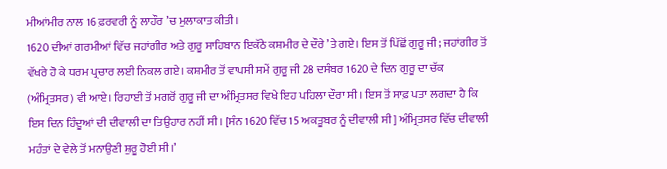ਮੀਆਂਮੀਰ ਨਾਲ 16 ਫ਼ਰਵਰੀ ਨੂੰ ਲਾਹੌਰ ’ਚ ਮੁਲਾਕਾਤ ਕੀਤੀ।
1620 ਦੀਆਂ ਗਰਮੀਆਂ ਵਿੱਚ ਜਹਾਂਗੀਰ ਅਤੇ ਗੁਰੂ ਸਾਹਿਬਾਨ ਇਕੱਠੇ ਕਸ਼ਮੀਰ ਦੇ ਦੌਰੇ ’ਤੇ ਗਏ। ਇਸ ਤੋਂ ਪਿੱਛੋਂ ਗੁਰੂ ਜੀ; ਜਹਾਂਗੀਰ ਤੋਂ ਵੱਖਰੇ ਹੋ ਕੇ ਧਰਮ ਪ੍ਰਚਾਰ ਲਈ ਨਿਕਲ ਗਏ। ਕਸ਼ਮੀਰ ਤੋਂ ਵਾਪਸੀ ਸਮੇਂ ਗੁਰੂ ਜੀ 28 ਦਸੰਬਰ 1620 ਦੇ ਦਿਨ ਗੁਰੂ ਦਾ ਚੱਕ (ਅੰਮ੍ਰਿਤਸਰ) ਵੀ ਆਏ। ਰਿਹਾਈ ਤੋਂ ਮਗਰੋਂ ਗੁਰੂ ਜੀ ਦਾ ਅੰਮ੍ਰਿਤਸਰ ਵਿਖੇ ਇਹ ਪਹਿਲਾ ਦੌਰਾ ਸੀ। ਇਸ ਤੋਂ ਸਾਫ਼ ਪਤਾ ਲਗਦਾ ਹੈ ਕਿ ਇਸ ਦਿਨ ਹਿੰਦੂਆਂ ਦੀ ਦੀਵਾਲੀ ਦਾ ਤਿਉਹਾਰ ਨਹੀਂ ਸੀ। [ਸੰਨ 1620 ਵਿੱਚ 15 ਅਕਤੂਬਰ ਨੂੰ ਦੀਵਾਲੀ ਸੀ] ਅੰਮ੍ਰਿਤਸਰ ਵਿੱਚ ਦੀਵਾਲੀ ਮਹੰਤਾਂ ਦੇ ਵੇਲੇ ਤੋਂ ਮਨਾਉਣੀ ਸ਼ੁਰੂ ਹੋਈ ਸੀ।’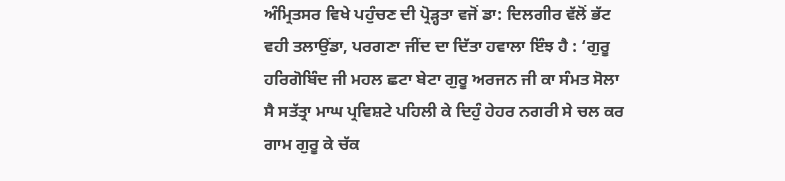ਅੰਮ੍ਰਿਤਸਰ ਵਿਖੇ ਪਹੁੰਚਣ ਦੀ ਪ੍ਰੋੜ੍ਹਤਾ ਵਜੋਂ ਡਾ: ਦਿਲਗੀਰ ਵੱਲੋਂ ਭੱਟ ਵਹੀ ਤਲਾਉਂਡਾ, ਪਰਗਣਾ ਜੀਂਦ ਦਾ ਦਿੱਤਾ ਹਵਾਲਾ ਇੰਝ ਹੈ : ‘ਗੁਰੂ ਹਰਿਗੋਬਿੰਦ ਜੀ ਮਹਲ ਛਟਾ ਬੇਟਾ ਗੁਰੂ ਅਰਜਨ ਜੀ ਕਾ ਸੰਮਤ ਸੋਲਾ ਸੈ ਸਤੱਤ੍ਰਾ ਮਾਘ ਪ੍ਰਵਿਸ਼ਟੇ ਪਹਿਲੀ ਕੇ ਦਿਹੁੰ ਹੇਹਰ ਨਗਰੀ ਸੇ ਚਲ ਕਰ ਗਾਮ ਗੁਰੂ ਕੇ ਚੱਕ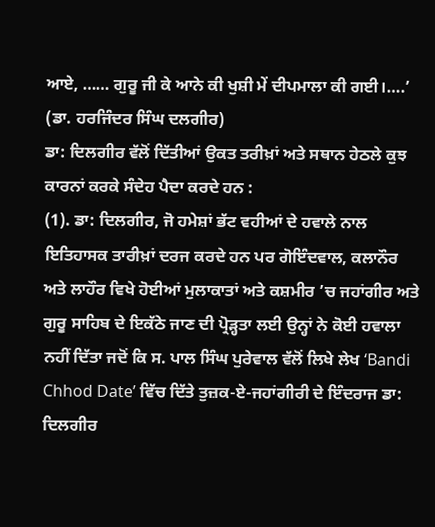ਆਏ, …… ਗੁਰੂ ਜੀ ਕੇ ਆਨੇ ਕੀ ਖੁਸ਼ੀ ਮੇਂ ਦੀਪਮਾਲਾ ਕੀ ਗਈ।….’ (ਡਾ. ਹਰਜਿੰਦਰ ਸਿੰਘ ਦਲਗੀਰ)
ਡਾ: ਦਿਲਗੀਰ ਵੱਲੋਂ ਦਿੱਤੀਆਂ ਉਕਤ ਤਰੀਖ਼ਾਂ ਅਤੇ ਸਥਾਨ ਹੇਠਲੇ ਕੁਝ ਕਾਰਨਾਂ ਕਰਕੇ ਸੰਦੇਹ ਪੈਦਾ ਕਰਦੇ ਹਨ :
(1). ਡਾ: ਦਿਲਗੀਰ, ਜੋ ਹਮੇਸ਼ਾਂ ਭੱਟ ਵਹੀਆਂ ਦੇ ਹਵਾਲੇ ਨਾਲ ਇਤਿਹਾਸਕ ਤਾਰੀਖ਼ਾਂ ਦਰਜ ਕਰਦੇ ਹਨ ਪਰ ਗੋਇੰਦਵਾਲ, ਕਲਾਨੌਰ ਅਤੇ ਲਾਹੌਰ ਵਿਖੇ ਹੋਈਆਂ ਮੁਲਾਕਾਤਾਂ ਅਤੇ ਕਸ਼ਮੀਰ ’ਚ ਜਹਾਂਗੀਰ ਅਤੇ ਗੁਰੂ ਸਾਹਿਬ ਦੇ ਇਕੱਠੇ ਜਾਣ ਦੀ ਪ੍ਰੋੜ੍ਹਤਾ ਲਈ ਉਨ੍ਹਾਂ ਨੇ ਕੋਈ ਹਵਾਲਾ ਨਹੀਂ ਦਿੱਤਾ ਜਦੋਂ ਕਿ ਸ. ਪਾਲ ਸਿੰਘ ਪੁਰੇਵਾਲ ਵੱਲੋਂ ਲਿਖੇ ਲੇਖ ‘Bandi Chhod Date’ ਵਿੱਚ ਦਿੱਤੇ ਤੁਜ਼ਕ-ਏ-ਜਹਾਂਗੀਰੀ ਦੇ ਇੰਦਰਾਜ ਡਾ: ਦਿਲਗੀਰ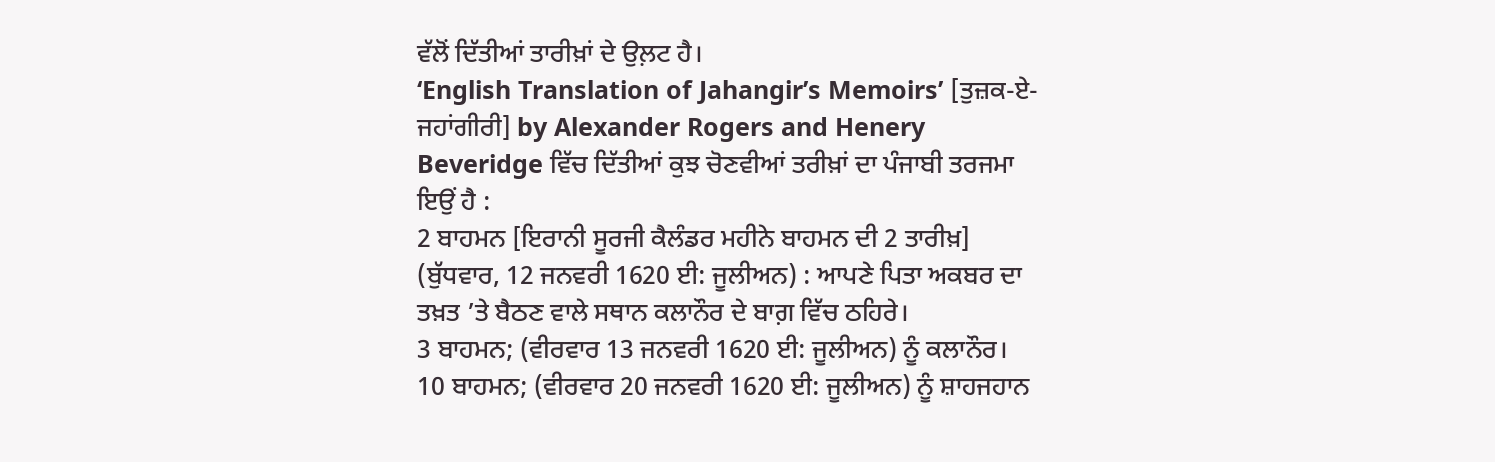ਵੱਲੋਂ ਦਿੱਤੀਆਂ ਤਾਰੀਖ਼ਾਂ ਦੇ ਉਲ਼ਟ ਹੈ।
‘English Translation of Jahangir’s Memoirs’ [ਤੁਜ਼ਕ-ਏ-ਜਹਾਂਗੀਰੀ] by Alexander Rogers and Henery Beveridge ਵਿੱਚ ਦਿੱਤੀਆਂ ਕੁਝ ਚੋਣਵੀਆਂ ਤਰੀਖ਼ਾਂ ਦਾ ਪੰਜਾਬੀ ਤਰਜਮਾ ਇਉਂ ਹੈ :
2 ਬਾਹਮਨ [ਇਰਾਨੀ ਸੂਰਜੀ ਕੈਲੰਡਰ ਮਹੀਨੇ ਬਾਹਮਨ ਦੀ 2 ਤਾਰੀਖ਼] (ਬੁੱਧਵਾਰ, 12 ਜਨਵਰੀ 1620 ਈ: ਜੂਲੀਅਨ) : ਆਪਣੇ ਪਿਤਾ ਅਕਬਰ ਦਾ ਤਖ਼ਤ ’ਤੇ ਬੈਠਣ ਵਾਲੇ ਸਥਾਨ ਕਲਾਨੌਰ ਦੇ ਬਾਗ਼ ਵਿੱਚ ਠਹਿਰੇ।
3 ਬਾਹਮਨ; (ਵੀਰਵਾਰ 13 ਜਨਵਰੀ 1620 ਈ: ਜੂਲੀਅਨ) ਨੂੰ ਕਲਾਨੌਰ।
10 ਬਾਹਮਨ; (ਵੀਰਵਾਰ 20 ਜਨਵਰੀ 1620 ਈ: ਜੂਲੀਅਨ) ਨੂੰ ਸ਼ਾਹਜਹਾਨ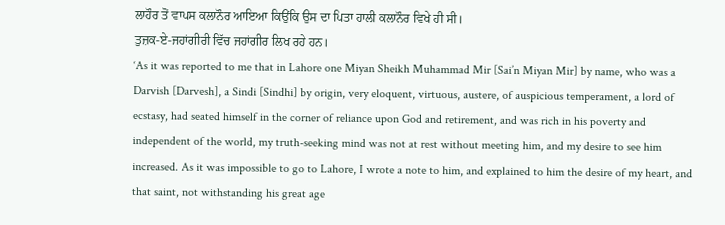ਲਾਹੌਰ ਤੋਂ ਵਾਪਸ ਕਲਾਨੌਰ ਆਇਆ ਕਿਉਂਕਿ ਉਸ ਦਾ ਪਿਤਾ ਹਾਲੀ ਕਲਾਨੌਰ ਵਿਖੇ ਹੀ ਸੀ।
ਤੁਜ਼ਕ-ਏ-ਜਹਾਂਗੀਰੀ ਵਿੱਚ ਜਹਾਂਗੀਰ ਲਿਖ ਰਹੇ ਹਨ।
‘As it was reported to me that in Lahore one Miyan Sheikh Muhammad Mir [Sai’n Miyan Mir] by name, who was a Darvish [Darvesh], a Sindi [Sindhi] by origin, very eloquent, virtuous, austere, of auspicious temperament, a lord of ecstasy, had seated himself in the corner of reliance upon God and retirement, and was rich in his poverty and independent of the world, my truth-seeking mind was not at rest without meeting him, and my desire to see him increased. As it was impossible to go to Lahore, I wrote a note to him, and explained to him the desire of my heart, and that saint, not withstanding his great age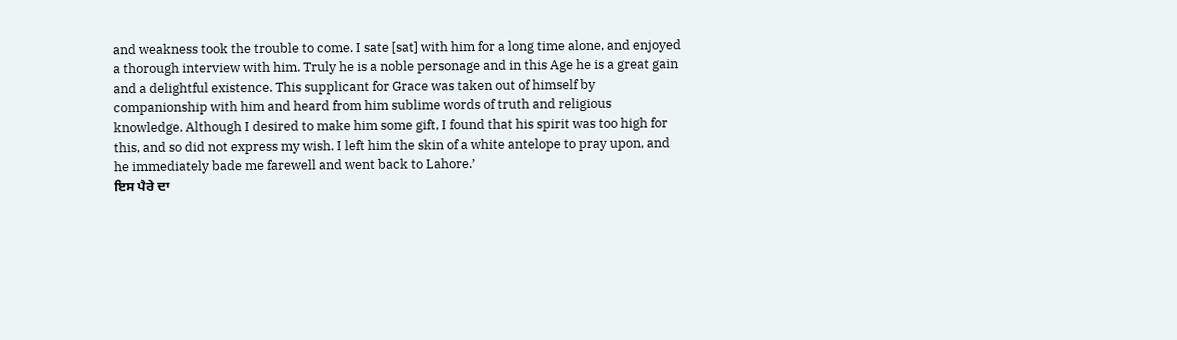and weakness took the trouble to come. I sate [sat] with him for a long time alone, and enjoyed a thorough interview with him. Truly he is a noble personage and in this Age he is a great gain and a delightful existence. This supplicant for Grace was taken out of himself by companionship with him and heard from him sublime words of truth and religious knowledge. Although I desired to make him some gift, I found that his spirit was too high for this, and so did not express my wish. I left him the skin of a white antelope to pray upon, and he immediately bade me farewell and went back to Lahore.’
ਇਸ ਪੈਰੇ ਦਾ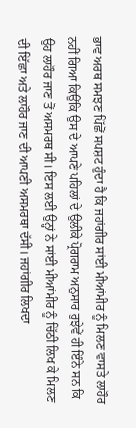ਭਾਵ ਅਰਥ ਸਮਝਣ ਪਿੱਛੋਂ ਸਪਸ਼ਟ ਹੁੰਦਾ ਹੈ ਕਿ ਜਹਾਂਗੀਰ ਸਾਂਈ ਮੀਆਂਮੀਰ ਨੂੰ ਮਿਲਣ ਵਾਸਤੇ ਲਾਹੌਰ ਨਹੀਂ ਗਿਆ ਕਿਉਂਕਿ ਉਸ ਦੇ ਆਪਣੇ ਪਹਿਲਾਂ ਦੇ ਉਲੀਕੇ ਪ੍ਰੋਗਰਾਮ ਅਨੁਸਾਰ ਰੁਝੇਵੇਂ ਹੀ ਇੰਨੇ ਸਨ ਕਿ ਉਹ ਲਾਹੌਰ ਜਾਣ ਤੋਂ ਅਸਮਰਥ ਸੀ। ਇਸ ਲਈ ਉਨ੍ਹਾਂ ਨੇ ਸਾਂਈ ਮੀਆਂਮੀਰ ਨੂੰ ਚਿੱਠੀ ਲਿਖ ਕੇ ਮਿਲਣ ਦੀ ਇੱਛਾ ਅਤੇ ਲਾਹੌਰ ਜਾਣ ਦੀ ਆਪਣੀ ਅਸਮਰਥਾ ਦੱਸੀ। ਜਹਾਂਗੀਰ ਲਿਖਦਾ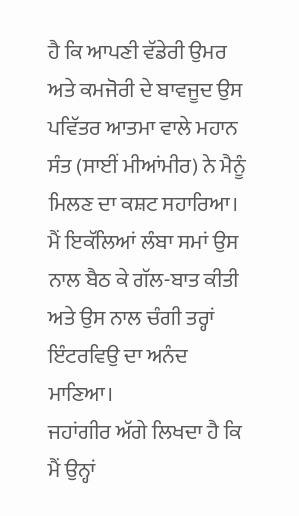ਹੈ ਕਿ ਆਪਣੀ ਵੱਡੇਰੀ ਉਮਰ ਅਤੇ ਕਮਜੋਰੀ ਦੇ ਬਾਵਜੂਦ ਉਸ ਪਵਿੱਤਰ ਆਤਮਾ ਵਾਲੇ ਮਹਾਨ ਸੰਤ (ਸਾਈਂ ਮੀਆਂਮੀਰ) ਨੇ ਮੈਨੂੰ ਮਿਲਣ ਦਾ ਕਸ਼ਟ ਸਹਾਰਿਆ। ਮੈਂ ਇਕੱਲਿਆਂ ਲੰਬਾ ਸਮਾਂ ਉਸ ਨਾਲ ਬੈਠ ਕੇ ਗੱਲ-ਬਾਤ ਕੀਤੀ ਅਤੇ ਉਸ ਨਾਲ ਚੰਗੀ ਤਰ੍ਹਾਂ ਇੰਟਰਵਿਉ ਦਾ ਅਨੰਦ ਮਾਣਿਆ।
ਜਹਾਂਗੀਰ ਅੱਗੇ ਲਿਖਦਾ ਹੈ ਕਿ ਮੈਂ ਉਨ੍ਹਾਂ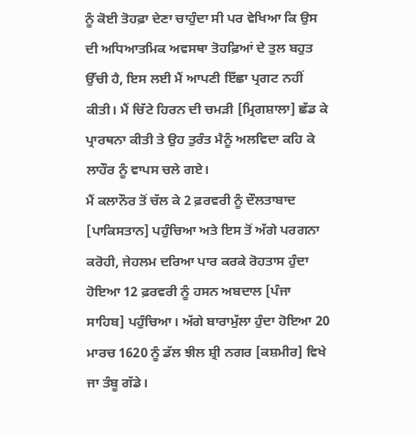ਨੂੰ ਕੋਈ ਤੋਹਫ਼ਾ ਦੇਣਾ ਚਾਹੁੰਦਾ ਸੀ ਪਰ ਵੇਖਿਆ ਕਿ ਉਸ ਦੀ ਅਧਿਆਤਮਿਕ ਅਵਸਥਾ ਤੋਹਫ਼ਿਆਂ ਦੇ ਤੁਲ ਬਹੁਤ ਉੱਚੀ ਹੈ, ਇਸ ਲਈ ਮੈਂ ਆਪਣੀ ਇੱਛਾ ਪ੍ਰਗਟ ਨਹੀਂ ਕੀਤੀ। ਮੈਂ ਚਿੱਟੇ ਹਿਰਨ ਦੀ ਚਮੜੀ [ਮ੍ਰਿਗਸ਼ਾਲਾ] ਛੱਡ ਕੇ ਪ੍ਰਾਰਥਨਾ ਕੀਤੀ ਤੇ ਉਹ ਤੁਰੰਤ ਮੈਨੂੰ ਅਲਵਿਦਾ ਕਹਿ ਕੇ ਲਾਹੌਰ ਨੂੰ ਵਾਪਸ ਚਲੇ ਗਏ।
ਮੈਂ ਕਲਾਨੌਰ ਤੋਂ ਚੱਲ ਕੇ 2 ਫ਼ਰਵਰੀ ਨੂੰ ਦੌਲਤਾਬਾਦ [ਪਾਕਿਸਤਾਨ] ਪਹੁੰਚਿਆ ਅਤੇ ਇਸ ਤੋਂ ਅੱਗੇ ਪਰਗਨਾ ਕਰੋਹੀ, ਜੇਹਲਮ ਦਰਿਆ ਪਾਰ ਕਰਕੇ ਰੋਹਤਾਸ ਹੁੰਦਾ ਹੋਇਆ 12 ਫ਼ਰਵਰੀ ਨੂੰ ਹਸਨ ਅਬਦਾਲ [ਪੰਜਾ ਸਾਹਿਬ] ਪਹੁੰਚਿਆ। ਅੱਗੇ ਬਾਰਾਮੁੱਲਾ ਹੁੰਦਾ ਹੋਇਆ 20 ਮਾਰਚ 1620 ਨੂੰ ਡੱਲ ਝੀਲ ਸ਼੍ਰੀ ਨਗਰ [ਕਸ਼ਮੀਰ] ਵਿਖੇ ਜਾ ਤੰਬੂ ਗੱਡੇ।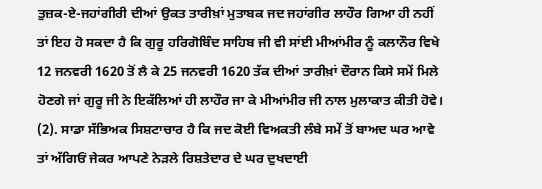ਤੁਜ਼ਕ-ਏ-ਜਹਾਂਗੀਰੀ ਦੀਆਂ ਉਕਤ ਤਾਰੀਖ਼ਾਂ ਮੁਤਾਬਕ ਜਦ ਜਹਾਂਗੀਰ ਲਾਹੌਰ ਗਿਆ ਹੀ ਨਹੀਂ ਤਾਂ ਇਹ ਹੋ ਸਕਦਾ ਹੈ ਕਿ ਗੁਰੂ ਹਰਿਗੋਬਿੰਦ ਸਾਹਿਬ ਜੀ ਵੀ ਸਾਂਈ ਮੀਆਂਮੀਰ ਨੂੰ ਕਲਾਨੌਰ ਵਿਖੇ 12 ਜਨਵਰੀ 1620 ਤੋਂ ਲੈ ਕੇ 25 ਜਨਵਰੀ 1620 ਤੱਕ ਦੀਆਂ ਤਾਰੀਖ਼ਾਂ ਦੌਰਾਨ ਕਿਸੇ ਸਮੇਂ ਮਿਲੇ ਹੋਣਗੇ ਜਾਂ ਗੁਰੂ ਜੀ ਨੇ ਇਕੱਲਿਆਂ ਹੀ ਲਾਹੌਰ ਜਾ ਕੇ ਮੀਆਂਮੀਰ ਜੀ ਨਾਲ ਮੁਲਾਕਾਤ ਕੀਤੀ ਹੋਵੇ।
(2). ਸਾਡਾ ਸੱਭਿਅਕ ਸਿਸ਼ਟਾਚਾਰ ਹੈ ਕਿ ਜਦ ਕੋਈ ਵਿਅਕਤੀ ਲੰਬੇ ਸਮੇਂ ਤੋਂ ਬਾਅਦ ਘਰ ਆਵੇ ਤਾਂ ਅੱਗਿਓਂ ਜੇਕਰ ਆਪਣੇ ਨੇੜਲੇ ਰਿਸ਼ਤੇਦਾਰ ਦੇ ਘਰ ਦੁਖਦਾਈ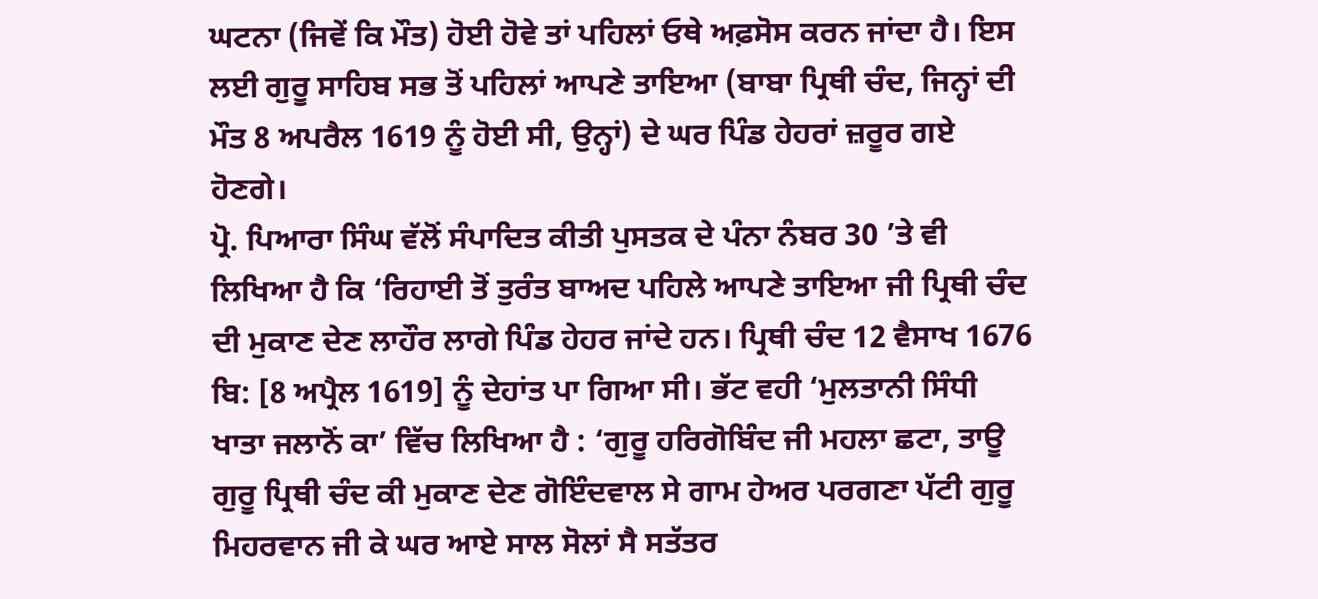ਘਟਨਾ (ਜਿਵੇਂ ਕਿ ਮੌਤ) ਹੋਈ ਹੋਵੇ ਤਾਂ ਪਹਿਲਾਂ ਓਥੇ ਅਫ਼ਸੋਸ ਕਰਨ ਜਾਂਦਾ ਹੈ। ਇਸ ਲਈ ਗੁਰੂ ਸਾਹਿਬ ਸਭ ਤੋਂ ਪਹਿਲਾਂ ਆਪਣੇ ਤਾਇਆ (ਬਾਬਾ ਪ੍ਰਿਥੀ ਚੰਦ, ਜਿਨ੍ਹਾਂ ਦੀ ਮੌਤ 8 ਅਪਰੈਲ 1619 ਨੂੰ ਹੋਈ ਸੀ, ਉਨ੍ਹਾਂ) ਦੇ ਘਰ ਪਿੰਡ ਹੇਹਰਾਂ ਜ਼ਰੂਰ ਗਏ ਹੋਣਗੇ।
ਪ੍ਰੋ. ਪਿਆਰਾ ਸਿੰਘ ਵੱਲੋਂ ਸੰਪਾਦਿਤ ਕੀਤੀ ਪੁਸਤਕ ਦੇ ਪੰਨਾ ਨੰਬਰ 30 ’ਤੇ ਵੀ ਲਿਖਿਆ ਹੈ ਕਿ ‘ਰਿਹਾਈ ਤੋਂ ਤੁਰੰਤ ਬਾਅਦ ਪਹਿਲੇ ਆਪਣੇ ਤਾਇਆ ਜੀ ਪ੍ਰਿਥੀ ਚੰਦ ਦੀ ਮੁਕਾਣ ਦੇਣ ਲਾਹੌਰ ਲਾਗੇ ਪਿੰਡ ਹੇਹਰ ਜਾਂਦੇ ਹਨ। ਪ੍ਰਿਥੀ ਚੰਦ 12 ਵੈਸਾਖ 1676 ਬਿ: [8 ਅਪ੍ਰੈਲ 1619] ਨੂੰ ਦੇਹਾਂਤ ਪਾ ਗਿਆ ਸੀ। ਭੱਟ ਵਹੀ ‘ਮੁਲਤਾਨੀ ਸਿੰਧੀ ਖਾਤਾ ਜਲਾਨੋਂ ਕਾ’ ਵਿੱਚ ਲਿਖਿਆ ਹੈ : ‘ਗੁਰੂ ਹਰਿਗੋਬਿੰਦ ਜੀ ਮਹਲਾ ਛਟਾ, ਤਾਊ ਗੁਰੂ ਪ੍ਰਿਥੀ ਚੰਦ ਕੀ ਮੁਕਾਣ ਦੇਣ ਗੋਇੰਦਵਾਲ ਸੇ ਗਾਮ ਹੇਅਰ ਪਰਗਣਾ ਪੱਟੀ ਗੁਰੂ ਮਿਹਰਵਾਨ ਜੀ ਕੇ ਘਰ ਆਏ ਸਾਲ ਸੋਲਾਂ ਸੈ ਸਤੱਤਰ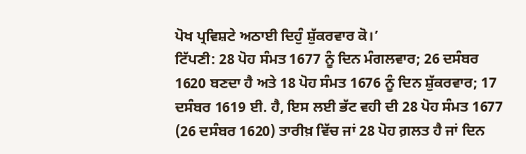ਪੋਖ ਪ੍ਰਵਿਸ਼ਟੇ ਅਠਾਈ ਦਿਹੁੰ ਸ਼ੁੱਕਰਵਾਰ ਕੋ।’
ਟਿੱਪਣੀ: 28 ਪੋਹ ਸੰਮਤ 1677 ਨੂੰ ਦਿਨ ਮੰਗਲਵਾਰ; 26 ਦਸੰਬਰ 1620 ਬਣਦਾ ਹੈ ਅਤੇ 18 ਪੋਹ ਸੰਮਤ 1676 ਨੂੰ ਦਿਨ ਸ਼ੁੱਕਰਵਾਰ; 17 ਦਸੰਬਰ 1619 ਈ. ਹੈ, ਇਸ ਲਈ ਭੱਟ ਵਹੀ ਦੀ 28 ਪੋਹ ਸੰਮਤ 1677 (26 ਦਸੰਬਰ 1620) ਤਾਰੀਖ਼ ਵਿੱਚ ਜਾਂ 28 ਪੋਹ ਗ਼ਲਤ ਹੈ ਜਾਂ ਦਿਨ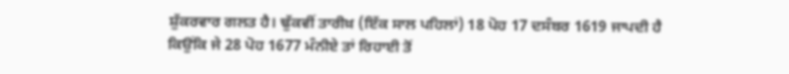ਸ਼ੁੱਕਰਵਾਰ ਗਲਤ ਹੈ। ਢੁੱਕਵੀਂ ਤਾਰੀਖ਼ (ਇੱਕ ਸਾਲ ਪਹਿਲਾਂ) 18 ਪੋਹ 17 ਦਸੰਬਰ 1619 ਜਾਪਦੀ ਹੈ ਕਿਉਂਕਿ ਜੇ 28 ਪੋਹ 1677 ਮੰਨੀਏ ਤਾਂ ਰਿਹਾਈ ਤੋਂ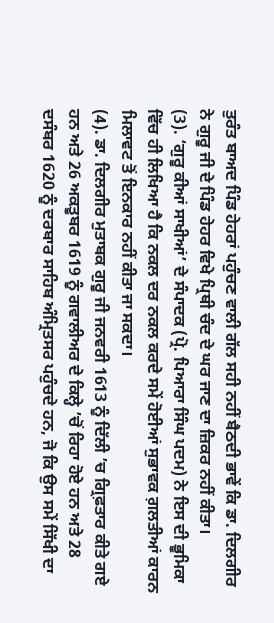ਤੁਰੰਤ ਬਾਅਦ ਪਿੰਡ ਹੇਹਰਾਂ ਪਹੁੰਚਣ ਵਾਲੀ ਗੱਲ ਸਹੀ ਨਹੀਂ ਬੈਠਦੀ ਭਾਵੇਂ ਕਿ ਡਾ. ਦਿਲਗੀਰ ਨੇ ਗੁਰੂ ਜੀ ਦੇ ਪਿੰਡ ਹੇਹਰ ਵਿਖੇ ਪ੍ਰਿਥੀ ਚੰਦ ਦੇ ਘਰ ਜਾਣ ਦਾ ਜ਼ਿਕਰ ਨਹੀਂ ਕੀਤਾ।
(3). ‘ਗੁਰੂ ਕੀਆਂ ਸਾਖੀਆਂ’ ਦੇ ਸੰਪਾਦਕ (ਪ੍ਰੋ. ਪਿਆਰਾ ਸਿੰਘ ਪਦਮ) ਨੇ ਇਸ ਦੀ ਭੂਮਿਕਾ ਵਿੱਚ ਹੀ ਲਿਖਿਆ ਹੈ ਕਿ ਨਕਲ ਦਰ ਨਕਲ ਕਰਦੇ ਸਮੇਂ ਹੋਈਆਂ ਸੁਭਾਵਕ ਗ਼ਲਤੀਆਂ ਕਾਰਨ ਮਿਲਾਵਟ ਤੋਂ ਇਨਕਾਰ ਨਹੀਂ ਕੀਤਾ ਜਾ ਸਕਦਾ।
(4). ਡਾ. ਦਿਲਗੀਰ ਮੁਤਾਬਕ ਗੁਰੂ ਜੀ ਜਨਵਰੀ 1613 ਨੂੰ ਦਿੱਲੀ ’ਚ ਗ੍ਰਿਫ਼ਤਾਰ ਕੀਤੇ ਗਏ ਹਨ ਅਤੇ 26 ਅਕਤੂਬਰ 1619 ਨੂੰ ਗਵਾਲੀਅਰ ਦੇ ਕਿਲ੍ਹੇ ’ਚੋਂ ਰਿਹਾ ਹੋਏ ਹਨ ਅਤੇ 28 ਦਸੰਬਰ 1620 ਨੂੰ ਦਰਬਾਰ ਸਾਹਿਬ ਅੰਮ੍ਰਿਤਸਰ ਪਹੁੰਚਦੇ ਹਨ, ਜੋ ਕਿ ਉਸ ਸਮੇਂ ਸਿੱਖੀ ਦਾ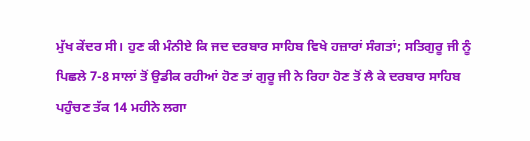ਮੁੱਖ ਕੇਂਦਰ ਸੀ। ਹੁਣ ਕੀ ਮੰਨੀਏ ਕਿ ਜਦ ਦਰਬਾਰ ਸਾਹਿਬ ਵਿਖੇ ਹਜ਼ਾਰਾਂ ਸੰਗਤਾਂ; ਸਤਿਗੁਰੂ ਜੀ ਨੂੰ ਪਿਛਲੇ 7-8 ਸਾਲਾਂ ਤੋਂ ਉਡੀਕ ਰਹੀਆਂ ਹੋਣ ਤਾਂ ਗੁਰੂ ਜੀ ਨੇ ਰਿਹਾ ਹੋਣ ਤੋਂ ਲੈ ਕੇ ਦਰਬਾਰ ਸਾਹਿਬ ਪਹੁੰਚਣ ਤੱਕ 14 ਮਹੀਨੇ ਲਗਾ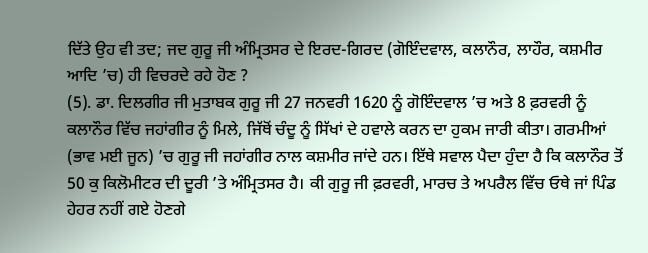ਦਿੱਤੇ ਉਹ ਵੀ ਤਦ; ਜਦ ਗੁਰੂ ਜੀ ਅੰਮ੍ਰਿਤਸਰ ਦੇ ਇਰਦ-ਗਿਰਦ (ਗੋਇੰਦਵਾਲ, ਕਲਾਨੌਰ, ਲਾਹੌਰ, ਕਸ਼ਮੀਰ ਆਦਿ ’ਚ) ਹੀ ਵਿਚਰਦੇ ਰਹੇ ਹੋਣ ?
(5). ਡਾ. ਦਿਲਗੀਰ ਜੀ ਮੁਤਾਬਕ ਗੁਰੂ ਜੀ 27 ਜਨਵਰੀ 1620 ਨੂੰ ਗੋਇੰਦਵਾਲ ’ਚ ਅਤੇ 8 ਫ਼ਰਵਰੀ ਨੂੰ ਕਲਾਨੌਰ ਵਿੱਚ ਜਹਾਂਗੀਰ ਨੂੰ ਮਿਲੇ, ਜਿੱਥੋਂ ਚੰਦੂ ਨੂੰ ਸਿੱਖਾਂ ਦੇ ਹਵਾਲੇ ਕਰਨ ਦਾ ਹੁਕਮ ਜਾਰੀ ਕੀਤਾ। ਗਰਮੀਆਂ (ਭਾਵ ਮਈ ਜੂਨ) ’ਚ ਗੁਰੂ ਜੀ ਜਹਾਂਗੀਰ ਨਾਲ ਕਸ਼ਮੀਰ ਜਾਂਦੇ ਹਨ। ਇੱਥੇ ਸਵਾਲ ਪੈਦਾ ਹੁੰਦਾ ਹੈ ਕਿ ਕਲਾਨੌਰ ਤੋਂ 50 ਕੁ ਕਿਲੋਮੀਟਰ ਦੀ ਦੂਰੀ ’ਤੇ ਅੰਮ੍ਰਿਤਸਰ ਹੈ। ਕੀ ਗੁਰੂ ਜੀ ਫ਼ਰਵਰੀ, ਮਾਰਚ ਤੇ ਅਪਰੈਲ ਵਿੱਚ ਓਥੇ ਜਾਂ ਪਿੰਡ ਹੇਹਰ ਨਹੀਂ ਗਏ ਹੋਣਗੇ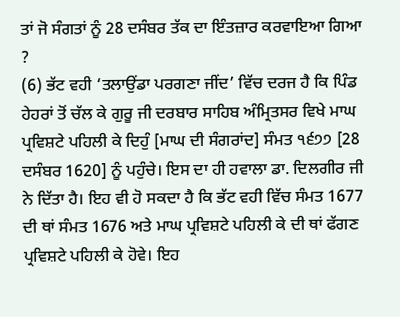ਤਾਂ ਜੋ ਸੰਗਤਾਂ ਨੂੰ 28 ਦਸੰਬਰ ਤੱਕ ਦਾ ਇੰਤਜ਼ਾਰ ਕਰਵਾਇਆ ਗਿਆ ?
(6) ਭੱਟ ਵਹੀ ‘ਤਲਾਉਂਡਾ ਪਰਗਣਾ ਜੀਂਦ’ ਵਿੱਚ ਦਰਜ ਹੈ ਕਿ ਪਿੰਡ ਹੇਹਰਾਂ ਤੋਂ ਚੱਲ ਕੇ ਗੁਰੂ ਜੀ ਦਰਬਾਰ ਸਾਹਿਬ ਅੰਮ੍ਰਿਤਸਰ ਵਿਖੇ ਮਾਘ ਪ੍ਰਵਿਸ਼ਟੇ ਪਹਿਲੀ ਕੇ ਦਿਹੁੰ [ਮਾਘ ਦੀ ਸੰਗਰਾਂਦ] ਸੰਮਤ ੧੬੭੭ [28 ਦਸੰਬਰ 1620] ਨੂੰ ਪਹੁੰਚੇ। ਇਸ ਦਾ ਹੀ ਹਵਾਲਾ ਡਾ. ਦਿਲਗੀਰ ਜੀ ਨੇ ਦਿੱਤਾ ਹੈ। ਇਹ ਵੀ ਹੋ ਸਕਦਾ ਹੈ ਕਿ ਭੱਟ ਵਹੀ ਵਿੱਚ ਸੰਮਤ 1677 ਦੀ ਥਾਂ ਸੰਮਤ 1676 ਅਤੇ ਮਾਘ ਪ੍ਰਵਿਸ਼ਟੇ ਪਹਿਲੀ ਕੇ ਦੀ ਥਾਂ ਫੱਗਣ ਪ੍ਰਵਿਸ਼ਟੇ ਪਹਿਲੀ ਕੇ ਹੋਵੇ। ਇਹ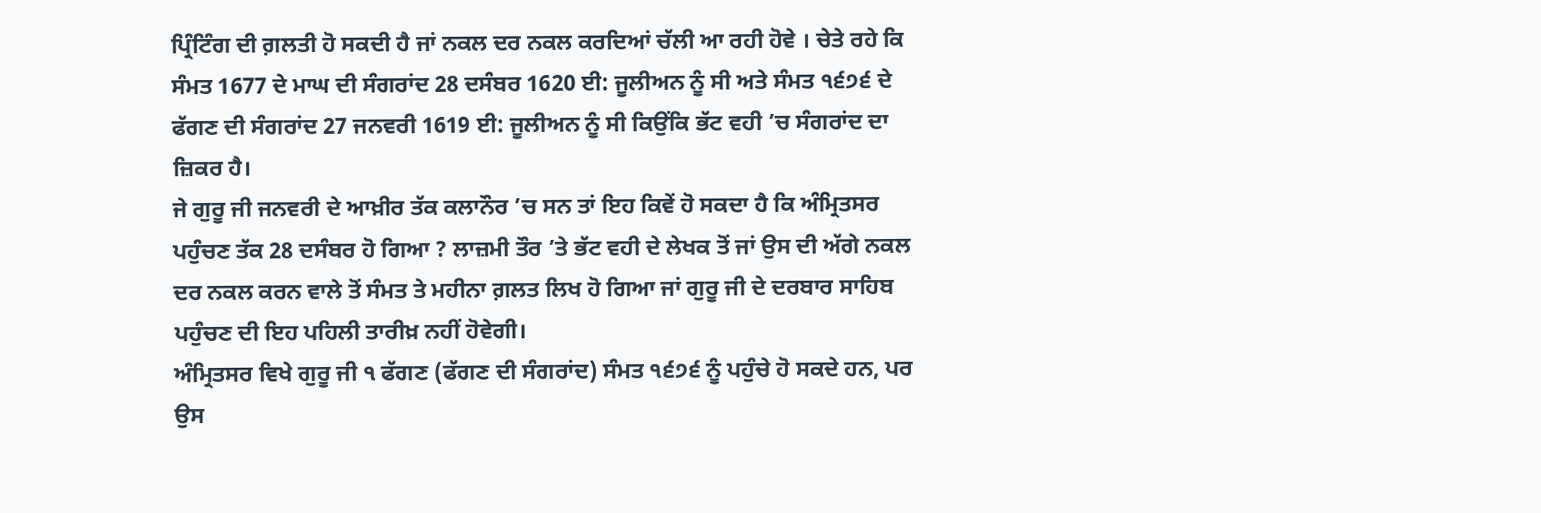ਪ੍ਰਿੰਟਿੰਗ ਦੀ ਗ਼ਲਤੀ ਹੋ ਸਕਦੀ ਹੈ ਜਾਂ ਨਕਲ ਦਰ ਨਕਲ ਕਰਦਿਆਂ ਚੱਲੀ ਆ ਰਹੀ ਹੋਵੇ । ਚੇਤੇ ਰਹੇ ਕਿ ਸੰਮਤ 1677 ਦੇ ਮਾਘ ਦੀ ਸੰਗਰਾਂਦ 28 ਦਸੰਬਰ 1620 ਈ: ਜੂਲੀਅਨ ਨੂੰ ਸੀ ਅਤੇ ਸੰਮਤ ੧੬੭੬ ਦੇ ਫੱਗਣ ਦੀ ਸੰਗਰਾਂਦ 27 ਜਨਵਰੀ 1619 ਈ: ਜੂਲੀਅਨ ਨੂੰ ਸੀ ਕਿਉਂਕਿ ਭੱਟ ਵਹੀ ’ਚ ਸੰਗਰਾਂਦ ਦਾ ਜ਼ਿਕਰ ਹੈ।
ਜੇ ਗੁਰੂ ਜੀ ਜਨਵਰੀ ਦੇ ਆਖ਼ੀਰ ਤੱਕ ਕਲਾਨੌਰ ’ਚ ਸਨ ਤਾਂ ਇਹ ਕਿਵੇਂ ਹੋ ਸਕਦਾ ਹੈ ਕਿ ਅੰਮ੍ਰਿਤਸਰ ਪਹੁੰਚਣ ਤੱਕ 28 ਦਸੰਬਰ ਹੋ ਗਿਆ ? ਲਾਜ਼ਮੀ ਤੌਰ ’ਤੇ ਭੱਟ ਵਹੀ ਦੇ ਲੇਖਕ ਤੋਂ ਜਾਂ ਉਸ ਦੀ ਅੱਗੇ ਨਕਲ ਦਰ ਨਕਲ ਕਰਨ ਵਾਲੇ ਤੋਂ ਸੰਮਤ ਤੇ ਮਹੀਨਾ ਗ਼ਲਤ ਲਿਖ ਹੋ ਗਿਆ ਜਾਂ ਗੁਰੂ ਜੀ ਦੇ ਦਰਬਾਰ ਸਾਹਿਬ ਪਹੁੰਚਣ ਦੀ ਇਹ ਪਹਿਲੀ ਤਾਰੀਖ਼ ਨਹੀਂ ਹੋਵੇਗੀ।
ਅੰਮ੍ਰਿਤਸਰ ਵਿਖੇ ਗੁਰੂ ਜੀ ੧ ਫੱਗਣ (ਫੱਗਣ ਦੀ ਸੰਗਰਾਂਦ) ਸੰਮਤ ੧੬੭੬ ਨੂੰ ਪਹੁੰਚੇ ਹੋ ਸਕਦੇ ਹਨ, ਪਰ ਉਸ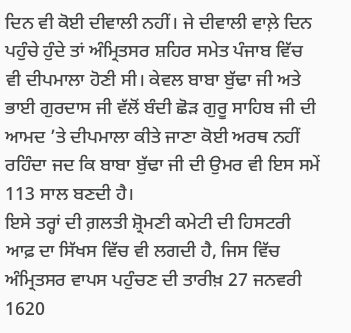ਦਿਨ ਵੀ ਕੋਈ ਦੀਵਾਲੀ ਨਹੀਂ। ਜੇ ਦੀਵਾਲੀ ਵਾਲ਼ੇ ਦਿਨ ਪਹੁੰਚੇ ਹੁੰਦੇ ਤਾਂ ਅੰਮ੍ਰਿਤਸਰ ਸ਼ਹਿਰ ਸਮੇਤ ਪੰਜਾਬ ਵਿੱਚ ਵੀ ਦੀਪਮਾਲਾ ਹੋਣੀ ਸੀ। ਕੇਵਲ ਬਾਬਾ ਬੁੱਢਾ ਜੀ ਅਤੇ ਭਾਈ ਗੁਰਦਾਸ ਜੀ ਵੱਲੋਂ ਬੰਦੀ ਛੋੜ ਗੁਰੂ ਸਾਹਿਬ ਜੀ ਦੀ ਆਮਦ ’ਤੇ ਦੀਪਮਾਲਾ ਕੀਤੇ ਜਾਣਾ ਕੋਈ ਅਰਥ ਨਹੀਂ ਰਹਿੰਦਾ ਜਦ ਕਿ ਬਾਬਾ ਬੁੱਢਾ ਜੀ ਦੀ ਉਮਰ ਵੀ ਇਸ ਸਮੇਂ 113 ਸਾਲ ਬਣਦੀ ਹੈ।
ਇਸੇ ਤਰ੍ਹਾਂ ਦੀ ਗ਼ਲਤੀ ਸ਼੍ਰੋਮਣੀ ਕਮੇਟੀ ਦੀ ਹਿਸਟਰੀ ਆਫ਼ ਦਾ ਸਿੱਖਸ ਵਿੱਚ ਵੀ ਲਗਦੀ ਹੈ, ਜਿਸ ਵਿੱਚ ਅੰਮ੍ਰਿਤਸਰ ਵਾਪਸ ਪਹੁੰਚਣ ਦੀ ਤਾਰੀਖ਼ 27 ਜਨਵਰੀ 1620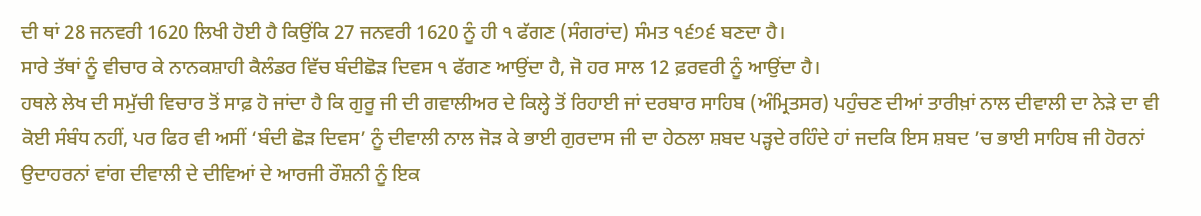ਦੀ ਥਾਂ 28 ਜਨਵਰੀ 1620 ਲਿਖੀ ਹੋਈ ਹੈ ਕਿਉਂਕਿ 27 ਜਨਵਰੀ 1620 ਨੂੰ ਹੀ ੧ ਫੱਗਣ (ਸੰਗਰਾਂਦ) ਸੰਮਤ ੧੬੭੬ ਬਣਦਾ ਹੈ।
ਸਾਰੇ ਤੱਥਾਂ ਨੂੰ ਵੀਚਾਰ ਕੇ ਨਾਨਕਸ਼ਾਹੀ ਕੈਲੰਡਰ ਵਿੱਚ ਬੰਦੀਛੋੜ ਦਿਵਸ ੧ ਫੱਗਣ ਆਉਂਦਾ ਹੈ, ਜੋ ਹਰ ਸਾਲ 12 ਫ਼ਰਵਰੀ ਨੂੰ ਆਉਂਦਾ ਹੈ।
ਹਥਲੇ ਲੇਖ ਦੀ ਸਮੁੱਚੀ ਵਿਚਾਰ ਤੋਂ ਸਾਫ਼ ਹੋ ਜਾਂਦਾ ਹੈ ਕਿ ਗੁਰੂ ਜੀ ਦੀ ਗਵਾਲੀਅਰ ਦੇ ਕਿਲ੍ਹੇ ਤੋਂ ਰਿਹਾਈ ਜਾਂ ਦਰਬਾਰ ਸਾਹਿਬ (ਅੰਮ੍ਰਿਤਸਰ) ਪਹੁੰਚਣ ਦੀਆਂ ਤਾਰੀਖ਼ਾਂ ਨਾਲ ਦੀਵਾਲੀ ਦਾ ਨੇੜੇ ਦਾ ਵੀ ਕੋਈ ਸੰਬੰਧ ਨਹੀਂ, ਪਰ ਫਿਰ ਵੀ ਅਸੀਂ ‘ਬੰਦੀ ਛੋੜ ਦਿਵਸ’ ਨੂੰ ਦੀਵਾਲੀ ਨਾਲ ਜੋੜ ਕੇ ਭਾਈ ਗੁਰਦਾਸ ਜੀ ਦਾ ਹੇਠਲਾ ਸ਼ਬਦ ਪੜ੍ਹਦੇ ਰਹਿੰਦੇ ਹਾਂ ਜਦਕਿ ਇਸ ਸ਼ਬਦ ’ਚ ਭਾਈ ਸਾਹਿਬ ਜੀ ਹੋਰਨਾਂ ਉਦਾਹਰਨਾਂ ਵਾਂਗ ਦੀਵਾਲੀ ਦੇ ਦੀਵਿਆਂ ਦੇ ਆਰਜੀ ਰੌਸ਼ਨੀ ਨੂੰ ਇਕ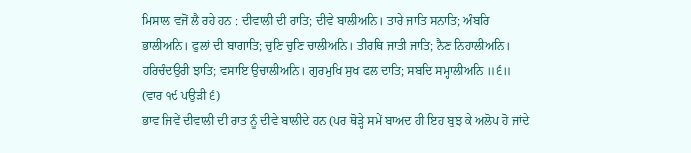ਮਿਸਾਲ ਵਜੋਂ ਲੈ ਰਹੇ ਹਨ : ਦੀਵਾਲੀ ਦੀ ਰਾਤਿ; ਦੀਵੇ ਬਾਲੀਅਨਿ। ਤਾਰੇ ਜਾਤਿ ਸਨਾਤਿ; ਅੰਬਰਿ ਭਾਲੀਅਨਿ। ਫੁਲਾਂ ਦੀ ਬਾਗਾਤਿ; ਚੁਣਿ ਚੁਣਿ ਚਾਲੀਅਨਿ। ਤੀਰਥਿ ਜਾਤੀ ਜਾਤਿ; ਨੈਣ ਨਿਹਾਲੀਅਨਿ। ਹਰਿਚੰਦਉਰੀ ਝਾਤਿ; ਵਸਾਇ ਉਚਾਲੀਅਨਿ। ਗੁਰਮੁਖਿ ਸੁਖ ਫਲ ਦਾਤਿ; ਸਬਦਿ ਸਮ੍ਹਾਲੀਅਨਿ ॥੬॥ (ਵਾਰ ੧੯ ਪਉੜੀ ੬)
ਭਾਵ ਜਿਵੇਂ ਦੀਵਾਲੀ ਦੀ ਰਾਤ ਨੂੰ ਦੀਵੇ ਬਾਲੀਦੇ ਹਨ (ਪਰ ਥੋੜ੍ਹੇ ਸਮੇਂ ਬਾਅਦ ਹੀ ਇਹ ਬੁਝ ਕੇ ਅਲੋਪ ਹੋ ਜਾਂਦੇ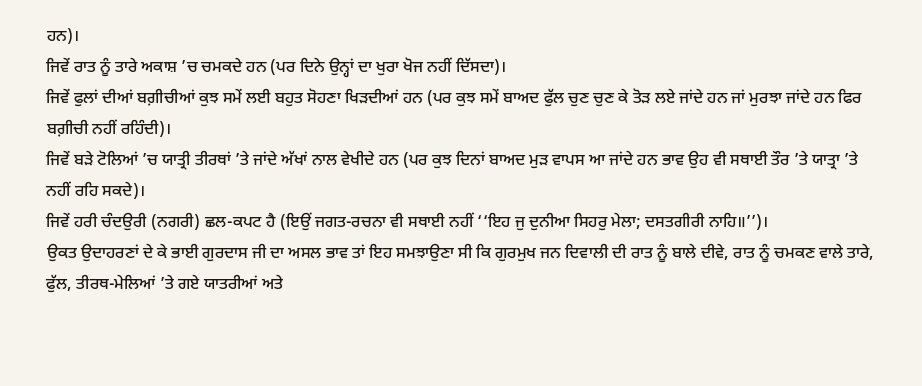ਹਨ)।
ਜਿਵੇਂ ਰਾਤ ਨੂੰ ਤਾਰੇ ਅਕਾਸ਼ ’ਚ ਚਮਕਦੇ ਹਨ (ਪਰ ਦਿਨੇ ਉਨ੍ਹਾਂ ਦਾ ਖੁਰਾ ਖੋਜ ਨਹੀਂ ਦਿੱਸਦਾ)।
ਜਿਵੇਂ ਫੁਲਾਂ ਦੀਆਂ ਬਗ਼ੀਚੀਆਂ ਕੁਝ ਸਮੇਂ ਲਈ ਬਹੁਤ ਸੋਹਣਾ ਖਿੜਦੀਆਂ ਹਨ (ਪਰ ਕੁਝ ਸਮੇਂ ਬਾਅਦ ਫੁੱਲ ਚੁਣ ਚੁਣ ਕੇ ਤੋੜ ਲਏ ਜਾਂਦੇ ਹਨ ਜਾਂ ਮੁਰਝਾ ਜਾਂਦੇ ਹਨ ਫਿਰ ਬਗ਼ੀਚੀ ਨਹੀਂ ਰਹਿੰਦੀ)।
ਜਿਵੇਂ ਬੜੇ ਟੋਲਿਆਂ ’ਚ ਯਾਤ੍ਰੀ ਤੀਰਥਾਂ ’ਤੇ ਜਾਂਦੇ ਅੱਖਾਂ ਨਾਲ ਵੇਖੀਦੇ ਹਨ (ਪਰ ਕੁਝ ਦਿਨਾਂ ਬਾਅਦ ਮੁੜ ਵਾਪਸ ਆ ਜਾਂਦੇ ਹਨ ਭਾਵ ਉਹ ਵੀ ਸਥਾਈ ਤੌਰ ’ਤੇ ਯਾਤ੍ਰਾ ’ਤੇ ਨਹੀਂ ਰਹਿ ਸਕਦੇ)।
ਜਿਵੇਂ ਹਰੀ ਚੰਦਉਰੀ (ਨਗਰੀ) ਛਲ-ਕਪਟ ਹੈ (ਇਉਂ ਜਗਤ-ਰਚਨਾ ਵੀ ਸਥਾਈ ਨਹੀਂ ‘‘ਇਹ ਜੁ ਦੁਨੀਆ ਸਿਹਰੁ ਮੇਲਾ; ਦਸਤਗੀਰੀ ਨਾਹਿ॥’’)।
ਉਕਤ ਉਦਾਹਰਣਾਂ ਦੇ ਕੇ ਭਾਈ ਗੁਰਦਾਸ ਜੀ ਦਾ ਅਸਲ ਭਾਵ ਤਾਂ ਇਹ ਸਮਝਾਉਣਾ ਸੀ ਕਿ ਗੁਰਮੁਖ ਜਨ ਦਿਵਾਲੀ ਦੀ ਰਾਤ ਨੂੰ ਬਾਲੇ ਦੀਵੇ, ਰਾਤ ਨੂੰ ਚਮਕਣ ਵਾਲੇ ਤਾਰੇ, ਫੁੱਲ, ਤੀਰਥ-ਮੇਲਿਆਂ ’ਤੇ ਗਏ ਯਾਤਰੀਆਂ ਅਤੇ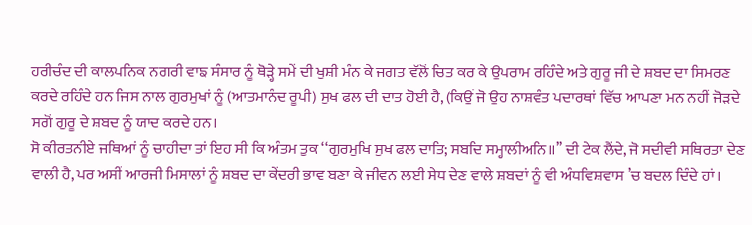ਹਰੀਚੰਦ ਦੀ ਕਾਲਪਨਿਕ ਨਗਰੀ ਵਾਙ ਸੰਸਾਰ ਨੂੰ ਥੋੜ੍ਹੇ ਸਮੇਂ ਦੀ ਖੁਸ਼ੀ ਮੰਨ ਕੇ ਜਗਤ ਵੱਲੋਂ ਚਿਤ ਕਰ ਕੇ ਉਪਰਾਮ ਰਹਿੰਦੇ ਅਤੇ ਗੁਰੂ ਜੀ ਦੇ ਸ਼ਬਦ ਦਾ ਸਿਮਰਣ ਕਰਦੇ ਰਹਿੰਦੇ ਹਨ ਜਿਸ ਨਾਲ ਗੁਰਮੁਖਾਂ ਨੂੰ (ਆਤਮਾਨੰਦ ਰੂਪੀ) ਸੁਖ ਫਲ ਦੀ ਦਾਤ ਹੋਈ ਹੈ, (ਕਿਉਂ ਜੋ ਉਹ ਨਾਸ਼ਵੰਤ ਪਦਾਰਥਾਂ ਵਿੱਚ ਆਪਣਾ ਮਨ ਨਹੀਂ ਜੋੜਦੇ ਸਗੋਂ ਗੁਰੂ ਦੇ ਸ਼ਬਦ ਨੂੰ ਯਾਦ ਕਰਦੇ ਹਨ।
ਸੋ ਕੀਰਤਨੀਏ ਜਥਿਆਂ ਨੂੰ ਚਾਹੀਦਾ ਤਾਂ ਇਹ ਸੀ ਕਿ ਅੰਤਮ ਤੁਕ ‘‘ਗੁਰਮੁਖਿ ਸੁਖ ਫਲ ਦਾਤਿ; ਸਬਦਿ ਸਮ੍ਹਾਲੀਅਨਿ॥’’ ਦੀ ਟੇਕ ਲੈਂਦੇ, ਜੋ ਸਦੀਵੀ ਸਥਿਰਤਾ ਦੇਣ ਵਾਲੀ ਹੈ, ਪਰ ਅਸੀਂ ਆਰਜੀ ਮਿਸਾਲਾਂ ਨੂੰ ਸ਼ਬਦ ਦਾ ਕੇਂਦਰੀ ਭਾਵ ਬਣਾ ਕੇ ਜੀਵਨ ਲਈ ਸੇਧ ਦੇਣ ਵਾਲੇ ਸ਼ਬਦਾਂ ਨੂੰ ਵੀ ਅੰਧਵਿਸ਼ਵਾਸ ’ਚ ਬਦਲ ਦਿੰਦੇ ਹਾਂ।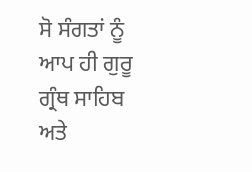ਸੋ ਸੰਗਤਾਂ ਨੂੰ ਆਪ ਹੀ ਗੁਰੂ ਗ੍ਰੰਥ ਸਾਹਿਬ ਅਤੇ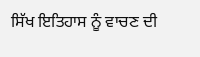ਸਿੱਖ ਇਤਿਹਾਸ ਨੂੰ ਵਾਚਣ ਦੀ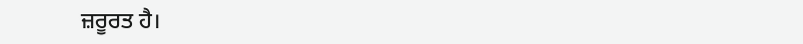ਜ਼ਰੂਰਤ ਹੈ।